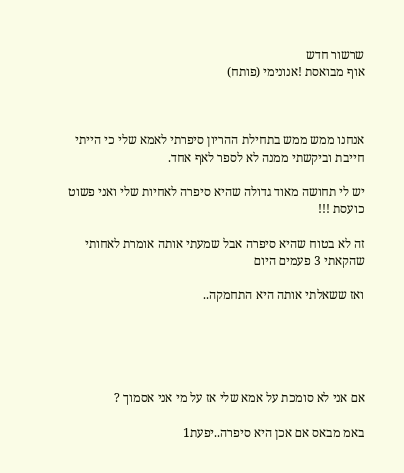שרשור חדש
אוף מבואסת !אנונימי (פותח)



אנחנו ממש ממש בתחילת ההריון סיפרתי לאמא שלי כי הייתי חייבת וביקשתי ממנה לא לספר לאף אחד.

יש לי תחושה מאוד גדולה שהיא סיפרה לאחיות שלי ואני פשוט כועסת !!!

זה לא בטוח שהיא סיפרה אבל שמעתי אותה אומרת לאחותי שהקאתי 3 פעמים היום

ואז ששאלתי אותה היא התחמקה..





אם אני לא סומכת על אמא שלי אז על מי אני אסמוך ?

באמ מבאס אם אכן היא סיפרה..יפעת1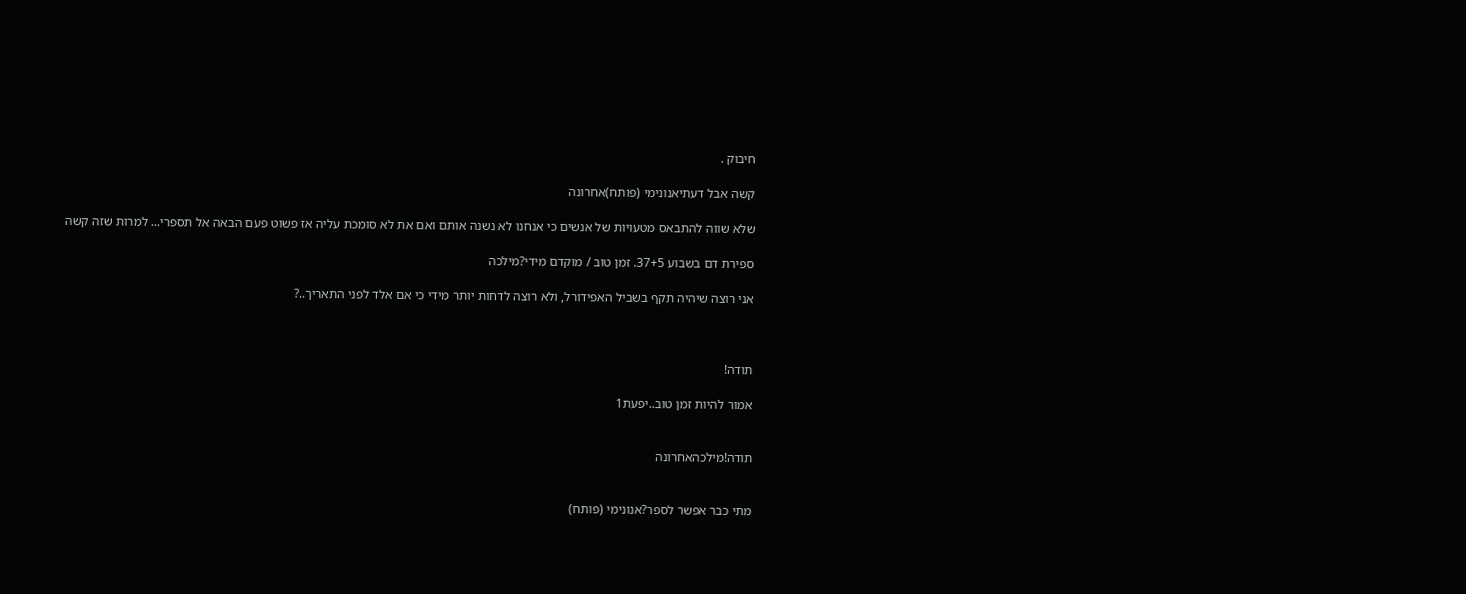חיבוק .

קשה אבל דעתיאנונימי (פותח)אחרונה

שלא שווה להתבאס מטעויות של אנשים כי אנחנו לא נשנה אותם ואם את לא סומכת עליה אז פשוט פעם הבאה אל תספרי... למרות שזה קשה

ספירת דם בשבוע 37+5. זמן טוב / מוקדם מידי?מילכה

אני רוצה שיהיה תקף בשביל האפידורל, ולא רוצה לדחות יותר מידי כי אם אלד לפני התאריך..?



תודה!

אמור להיות זמן טוב..יפעת1


תודה!מילכהאחרונה


מתי כבר אפשר לספר?אנונימי (פותח)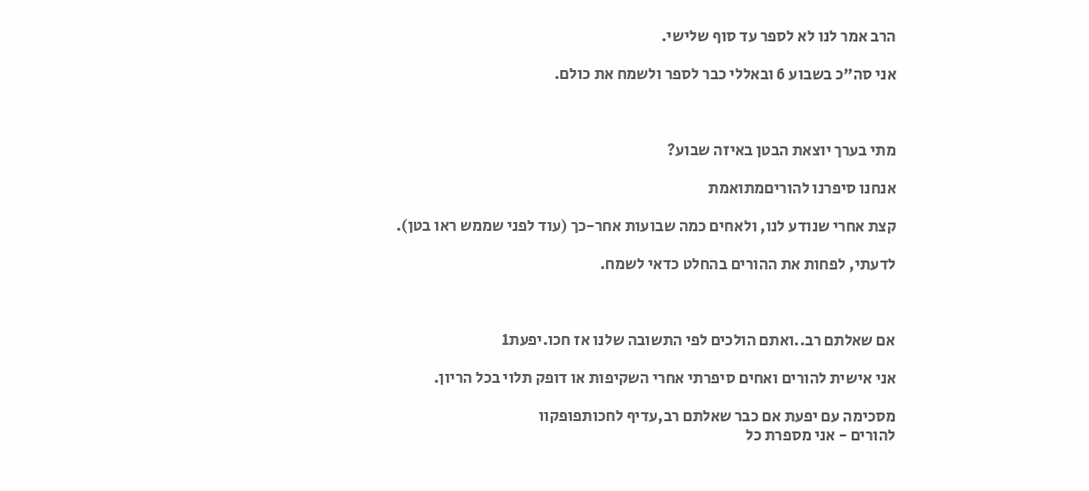הרב אמר לנו לא לספר עד סוף שלישי.

אני סה"כ בשבוע 6 ובאללי כבר לספר ולשמח את כולם.



מתי בערך יוצאת הבטן באיזה שבוע?

אנחנו סיפרנו להוריםמתואמת

קצת אחרי שנודע לנו, ולאחים כמה שבועות אחר-כך (עוד לפני שממש ראו בטן).

לדעתי, לפחות את ההורים בהחלט כדאי לשמח.



אם שאלתם רב..ואתם הולכים לפי התשובה שלנו אז חכו.יפעת1

אני אישית להורים ואחים סיפרתי אחרי השקיפות או דופק תלוי בכל הריון.

מסכימה עם יפעת אם כבר שאלתם רב,עדיף לחכותפופקוו
להורים - אני מספרת כל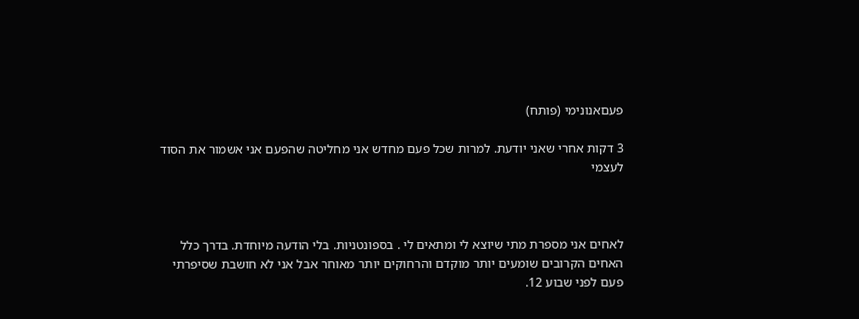פעםאנונימי (פותח)

3 דקות אחרי שאני יודעת. למרות שכל פעם מחדש אני מחליטה שהפעם אני אשמור את הסוד לעצמי



לאחים אני מספרת מתי שיוצא לי ומתאים לי . בספונטניות. בלי הודעה מיוחדת. בדרך כלל האחים הקרובים שומעים יותר מוקדם והרחוקים יותר מאוחר אבל אני לא חושבת שסיפרתי פעם לפני שבוע 12.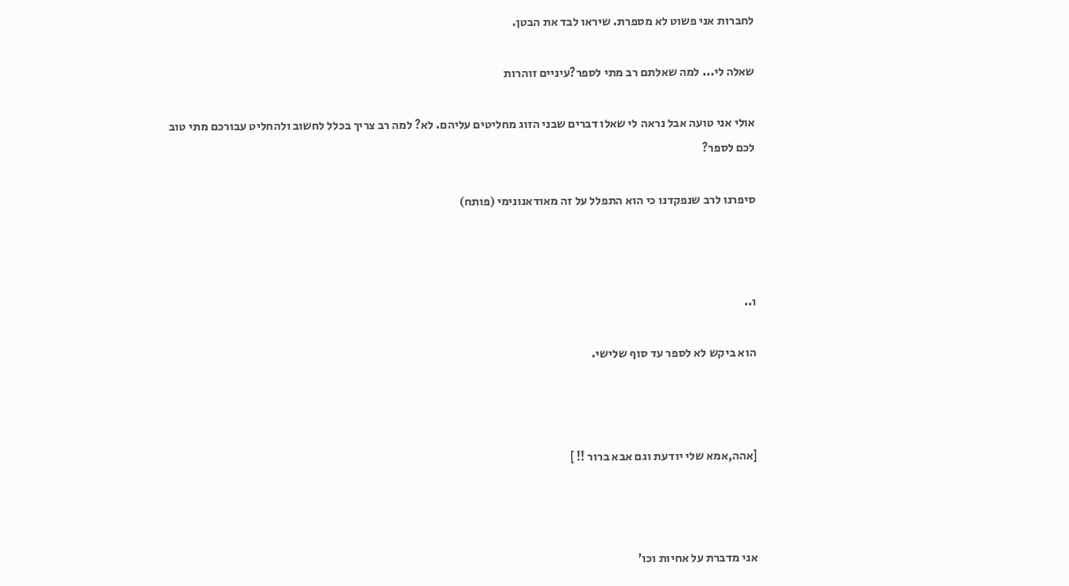לחברות אני פשוט לא מספרת. שיראו לבד את הבטן.

שאלה לי... למה שאלתם רב מתי לספר?עיניים זוהרות

אולי אני טועה אבל נראה לי שאלו דברים שבני הזוג מחליטים עליהם. לא? למה רב צריך בכלל לחשוב ולהחליט עבורכם מתי טוב לכם לספר?

סיפרנו לרב שנפקדנו כי הוא התפלל על זה מאודאנונימי (פותח)



ו..

הוא ביקש לא לספר עד סוף שלישי.



[אהה,אמא שלי יודעת וגם אבא ברור !! ]



אני מדברת על אחיות וכו'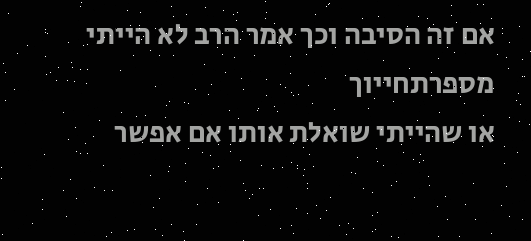אם זה הסיבה וכך אמר הרב לא הייתי מספרתחייוך
או שהייתי שואלת אותו אם אפשר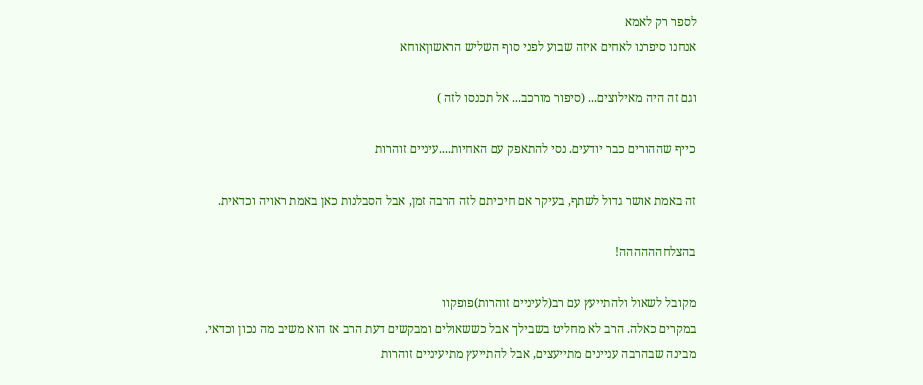לספר רק לאמא
אנחנו סיפרנו לאחים איזה שבוע לפני סוף השליש הראשוןאוחא

וגם זה היה מאילוצים... (סיפור מורכב... אל תכנסו לזה )

כייף שההורים כבר יודעים. נסי להתאפק עם האחיות....עיניים זוהרות

זה באמת אושר גדול לשתף, בעיקר אם חיכיתם לזה הרבה זמן, אבל הסבלנות כאן באמת ראויה וכדאית.

בהצלחהההההה!

מקובל לשאול ולהתייעץ עם רב(לעיניים זוהרות)פופקוו
במקרים כאלה. הרב לא מחליט בשבילך אבל כששאולים ומבקשים דעת הרב אז הוא משיב מה נכון וכדאי.
מבינה שבהרבה עניינים מתייעצים, אבל להתייעץ מתיעיניים זוהרות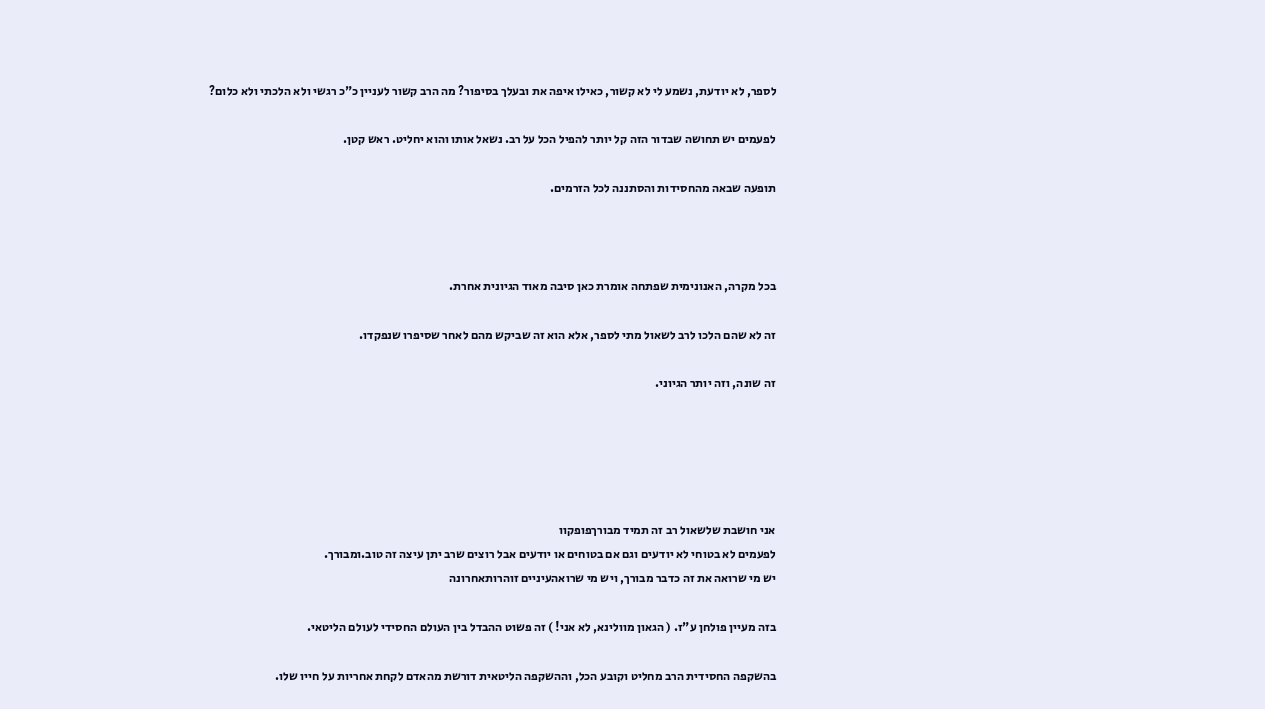לספר, לא יודעת, נשמע לי לא קשור, כאילו איפה את ובעלך בסיפור? מה הרב קשור לעניין כ"כ רגשי ולא הלכתי ולא כלום?

לפעמים יש תחושה שבדור הזה קל יותר להפיל הכל על רב. נשאל אותו והוא יחליט. ראש קטן.

תופעה שבאה מהחסידות והסתננה לכל הזרמים.



בכל מקרה, האנונימית שפתחה אומרת כאן סיבה מאוד הגיונית אחרת.

זה לא שהם הלכו לרב לשאול מתי לספר, אלא הוא זה שביקש מהם לאחר שסיפרו שנפקדו.

זה שונה, וזה יותר הגיוני.





אני חושבת שלשאול רב זה תמיד מבורךפופקוו
לפעמים לא בטוחי לא יודעים וגם אם בטוחים או יודעים אבל רוצים שרב יתן עיצה זה טוב.ומבורך.
יש מי שרואה את זה כדבר מבורך, ויש מי שרואהעיניים זוהרותאחרונה

בזה מעיין פולחן ע"ז. ( הגאון מוולינא, לא אני! ) זה פשוט ההבדל בין העולם החסידי לעולם הליטאי.

בהשקפה החסידית הרב מחליט וקובע הכל, וההשקפה הליטאית דורשת מהאדם לקחת אחריות על חייו שלו.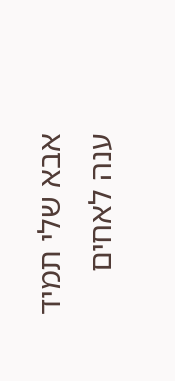אבא שלי תמיד ענה לאחים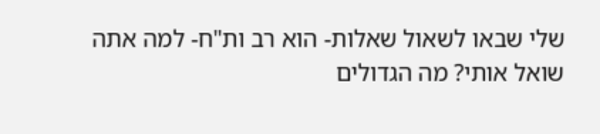שלי שבאו לשאול שאלות- הוא רב ות"ח- למה אתה שואל אותי? מה הגדולים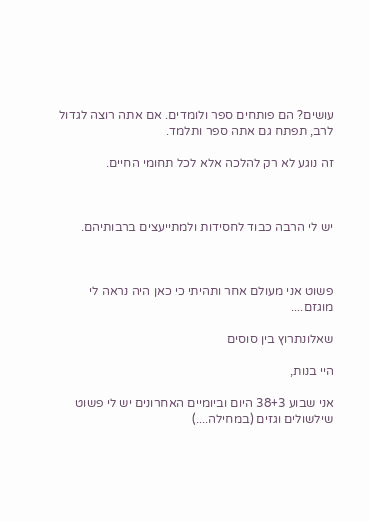עושים? הם פותחים ספר ולומדים. אם אתה רוצה לגדול לרב, תפתח גם אתה ספר ותלמד.

זה נוגע לא רק להלכה אלא לכל תחומי החיים.



יש לי הרבה כבוד לחסידות ולמתייעצים ברבותיהם.



פשוט אני מעולם אחר ותהיתי כי כאן היה נראה לי מוגזם....

שאלונתרוץ בין סוסים

היי בנות,

אני שבוע 38+3 היום וביומיים האחרונים יש לי פשוט שילשולים וגזים (במחילה....)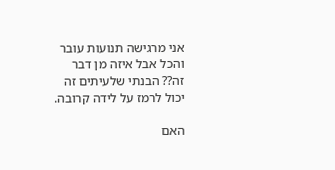אני מרגישה תנועות עובר והכל אבל איזה מן דבר זה?? הבנתי שלעיתים זה יכול לרמז על לידה קרובה.

האם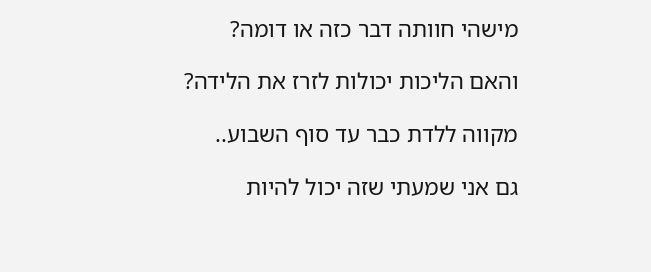מישהי חוותה דבר כזה או דומה?

והאם הליכות יכולות לזרז את הלידה?

מקווה ללדת כבר עד סוף השבוע..

גם אני שמעתי שזה יכול להיות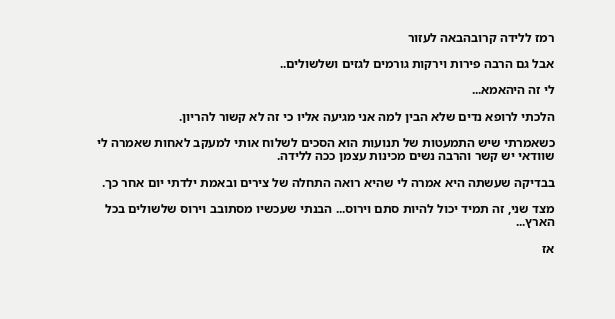רמז ללידה קרובהבאה לעזור

אבל גם הרבה פירות וירקות גורמים לגזים ושלשולים..

לי זה היהאמא...

הלכתי לרופא נדים שלא הבין למה אני מגיעה אליו כי זה לא קשור להריון.

כשאמרתי שיש התמעטות של תנועות הוא הסכים לשלוח אותי למעקב לאחות שאמרה לי שוודאי יש קשר והרבה נשים מכינות עצמן ככה ללידה.

בבדיקה שעשתה היא אמרה לי שהיא רואה התחלה של צירים ובאמת ילדתי יום אחר כך.

מצד שני, זה תמיד יכול להיות סתם וירוס... הבנתי שעכשיו מסתובב וירוס שלשולים בכל הארץ...

אז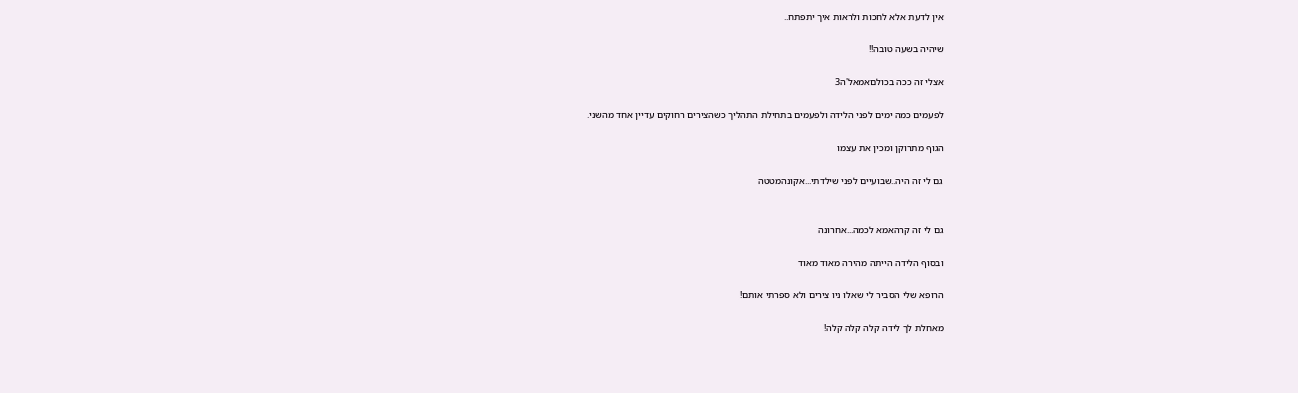אין לדעת אלא לחכות ולראות איך יתפתח..

שיהיה בשעה טובה!!

אצלי זה ככה בכולםאמאל'ה3

לפעמים כמה ימים לפני הלידה ולפעמים בתחילת התהליך כשהצירים רחוקים עדיין אחד מהשני.

הגוף מתרוקן ומכין את עצמו

גם לי זה היה..שבועיים לפני שילדתי...אקונהמטטה


גם לי זה קרהאמא לכמה...אחרונה

ובסוף הלידה הייתה מהירה מאוד מאוד

הרופא שלי הסביר לי שאלו ניו צירים ולא ספרתי אותם!

מאחלת לך לידה קלה קלה קלה!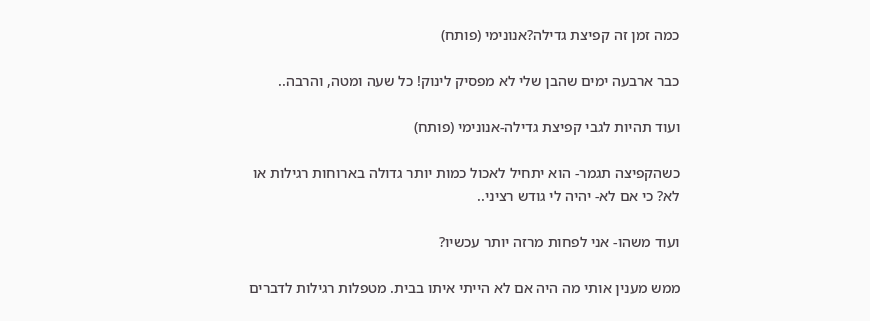כמה זמן זה קפיצת גדילה?אנונימי (פותח)

כבר ארבעה ימים שהבן שלי לא מפסיק לינוק! כל שעה ומטה, והרבה..

ועוד תהיות לגבי קפיצת גדילה-אנונימי (פותח)

כשהקפיצה תגמר- הוא יתחיל לאכול כמות יותר גדולה בארוחות רגילות או לא? כי אם לא- יהיה לי גודש רציני..

ועוד משהו- אני לפחות מרזה יותר עכשיו?

ממש מענין אותי מה היה אם לא הייתי איתו בבית. מטפלות רגילות לדברים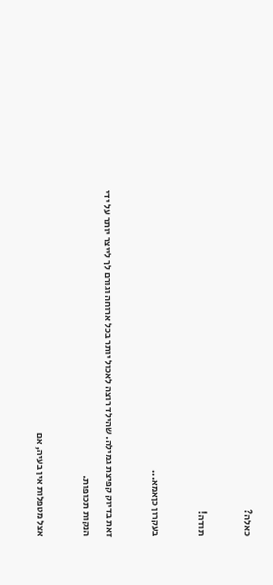כאלה?

תודה!

בעקרון כןאמא...

זאת בדיוק קפיצת גמילה. שהילד רוצה לאכול יותר בכל ארוחה וגורם לך לייצר יותר על ידי הנקות תכופות.

אצל מטפלות אין בעיה, אם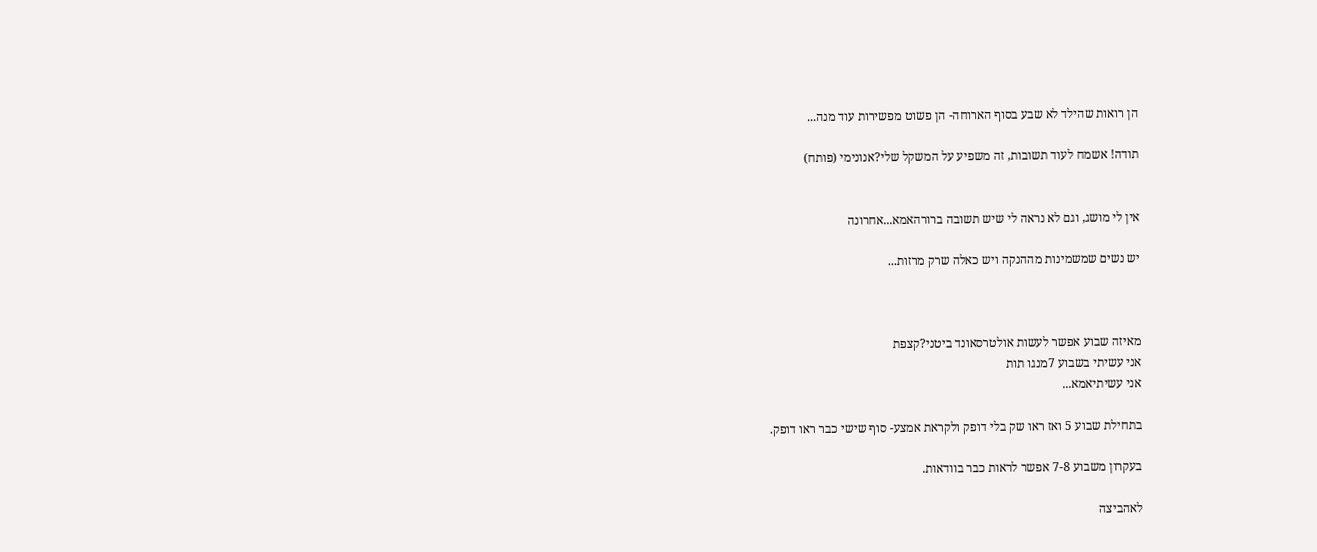הן רואות שהילד לא שבע בסוף הארוחה- הן פשוט מפשירות עוד מנה...

תודה! אשמח לעוד תשובות, זה משפיע על המשקל שלי?אנונימי (פותח)


אין לי מושג, וגם לא נראה לי שיש תשובה ברורהאמא...אחרונה

יש נשים שמשמינות מההנקה ויש כאלה שרק מרזות...



מאיזה שבוע אפשר לעשות אולטרסאונד ביטני?קצפת
אני עשיתי בשבוע 7מנגו תות
אני עשיתיאמא...

בתחילת שבוע 5 ואז ראו שק בלי דופק ולקראת אמצע- סוף שישי כבר ראו דופק.

בעקרון משבוע 7-8 אפשר לראות כבר בוודאות.

לאהביצה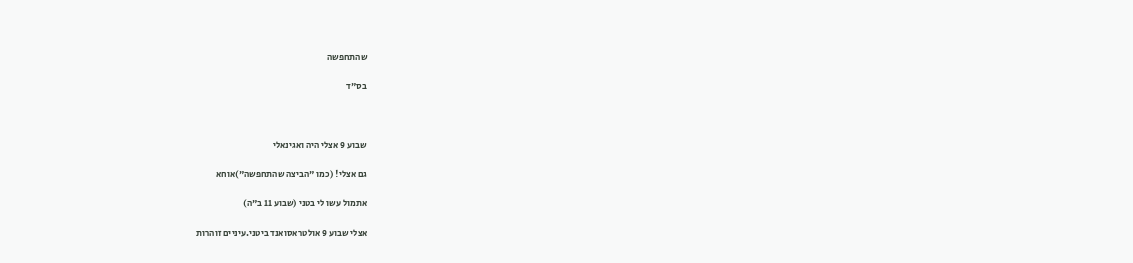שהתחפשה

בס"ד



שבוע 9 אצלי היה ואגינאלי

גם אצלי! (כמו "הביצה שהתחפשה")אוחא

אתמול עשו לי בטני (שבוע 11 ב"ה)

אצלי שבוע 9 אולטראסואנד ביטני.עיניים זוהרות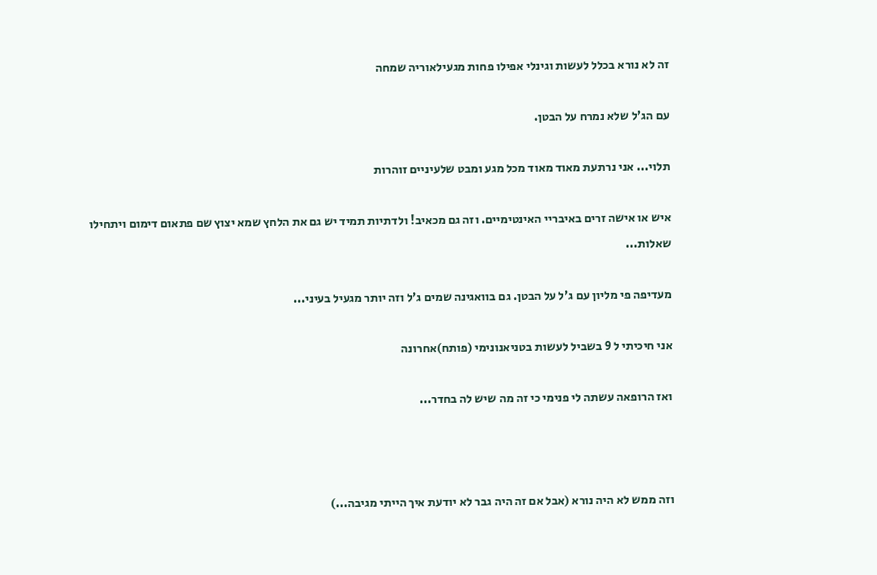זה לא נורא בכלל לעשות וגינלי אפילו פחות מגעילאוריה שמחה

עם הג'ל שלא נמרח על הבטן.

תלוי... אני נרתעת מאוד מאוד מכל מגע ומבט שלעיניים זוהרות

איש או אישה זרים באיבריי האינטימיים. וזה גם מכאיב! ולדתיות תמיד יש גם את הלחץ שמא יצוץ שם פתאום דימום ויתחילו שאלות...

מעדיפה פי מליון עם ג'ל על הבטן. גם בוואגינה שמים ג'ל וזה יותר מגעיל בעיני...

אני חיכיתי ל 9 בשביל לעשות בטניאנונימי (פותח)אחרונה

ואז הרופאה עשתה לי פנימי כי זה מה שיש לה בחדר...



וזה ממש לא היה נורא (אבל אם זה היה גבר לא יודעת איך הייתי מגיבה...)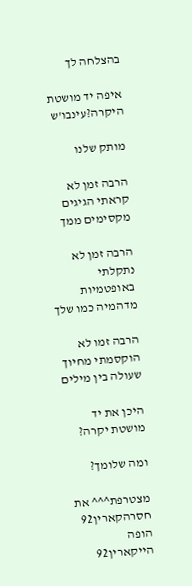בהצלחה לך

איפה יד מושטת היקרה?עינבו'ש

מותק שלנו

הרבה זמן לא קראתי הגיגים מקסימים ממך

הרבה זמן לא נתקלתי באופטמיות מדהמיה כמו שלך

הרבה זמו לא הוקסמתי מחיוך שעולה בין מילים

היכן את יד מושטת יקרה?

ומה שלומך?

מצטרפת^^^ את חסרהקארין92
הופה הייקארין92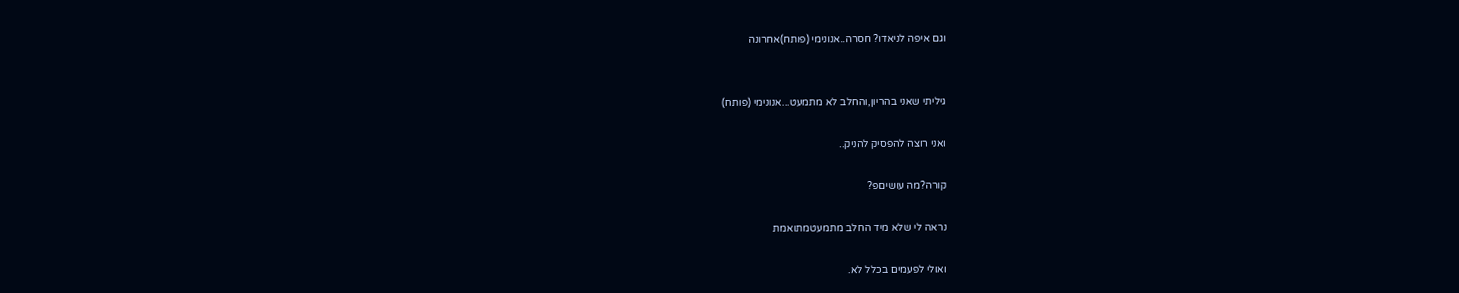וגם איפה לניאדו? חסרה..אנונימי (פותח)אחרונה


גיליתי שאני בהריון,והחלב לא מתמעט...אנונימי (פותח)

ואני רוצה להפסיק להניק..

קורה?מה עושיםפ?

נראה לי שלא מיד החלב מתמעטמתואמת

ואולי לפעמים בכלל לא.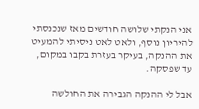אני הנקתי שלושה חודשים מאז שנכנסתי להיריון נוסף, ולאט לאט ניסיתי להמעיט את ההנקה, בעיקר בעזרת בקבו במקום, עד שפסקה.

אבל לי ההנקה הגבירה את החולשה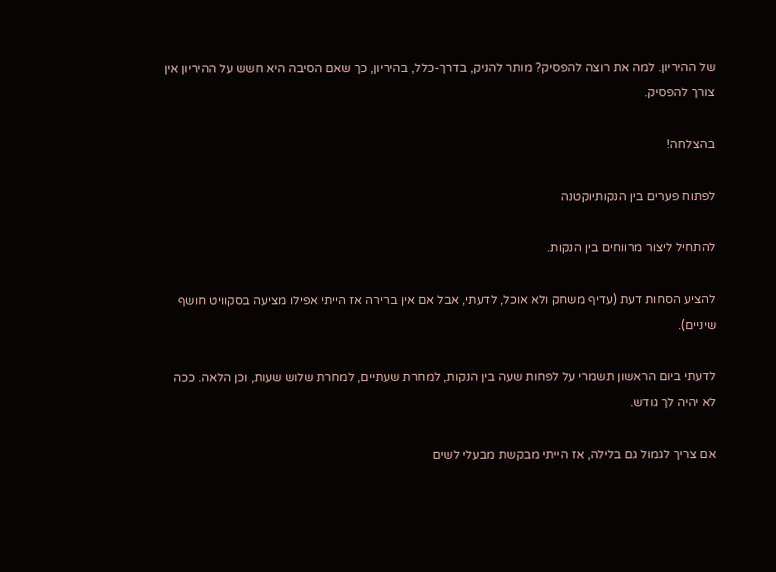של ההיריון. למה את רוצה להפסיק? מותר להניק, בדרך-כלל, בהיריון, כך שאם הסיבה היא חשש על ההיריון אין צורך להפסיק.

בהצלחה!

לפתוח פערים בין הנקותיוקטנה

להתחיל ליצור מרווחים בין הנקות.

להציע הסחות דעת (עדיף משחק ולא אוכל, לדעתי, אבל אם אין ברירה אז הייתי אפילו מציעה בסקוויט חושף שיניים).

לדעתי ביום הראשון תשמרי על לפחות שעה בין הנקות, למחרת שעתיים, למחרת שלוש שעות, וכן הלאה. ככה לא יהיה לך גודש.

אם צריך לגמול גם בלילה, אז הייתי מבקשת מבעלי לשים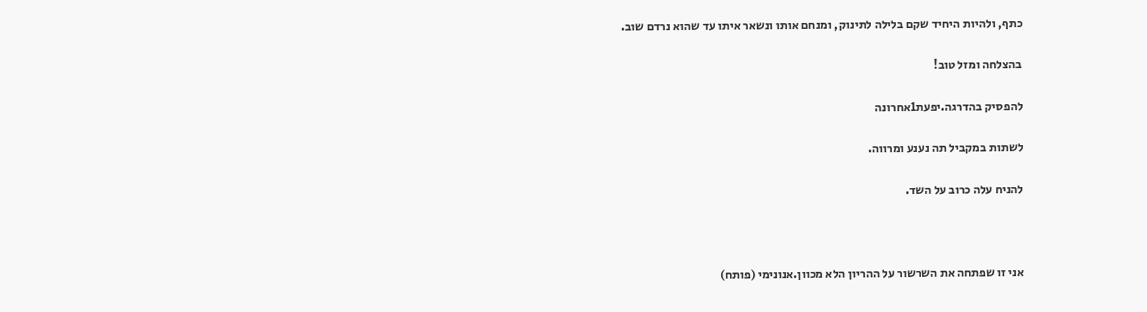כתף, ולהיות היחיד שקם בלילה לתינוק, ומנחם אותו ונשאר איתו עד שהוא נרדם שוב.

בהצלחה ומזל טוב!

להפסיק בהדרגה.יפעת1אחרונה

לשתות במקביל תה נענע ומרווה.

להניח עלה כרוב על השד.



אני זו שפתחה את השרשור על ההריון הלא מכוון.אנונימי (פותח)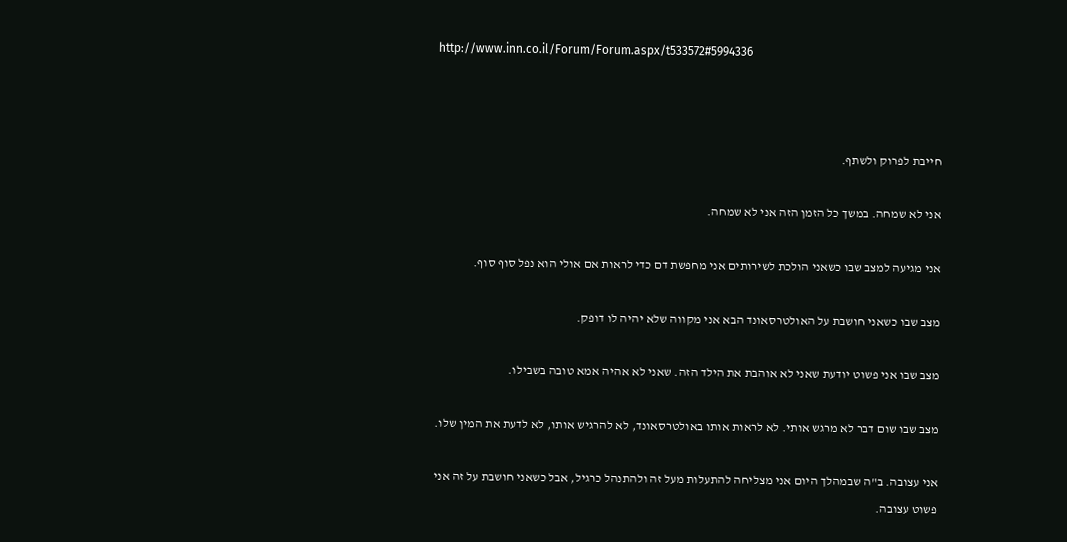http://www.inn.co.il/Forum/Forum.aspx/t533572#5994336



חייבת לפרוק ולשתף.

אני לא שמחה. במשך כל הזמן הזה אני לא שמחה.

אני מגיעה למצב שבו כשאני הולכת לשירותים אני מחפשת דם כדי לראות אם אולי הוא נפל סוף סוף.

מצב שבו כשאני חושבת על האולטרסאונד הבא אני מקווה שלא יהיה לו דופק.

מצב שבו אני פשוט יודעת שאני לא אוהבת את הילד הזה. שאני לא אהיה אמא טובה בשבילו.

מצב שבו שום דבר לא מרגש אותי. לא לראות אותו באולטרסאונד, לא להרגיש אותו, לא לדעת את המין שלו.

אני עצובה. ב"ה שבמהלך היום אני מצליחה להתעלות מעל זה ולהתנהל כרגיל, אבל כשאני חושבת על זה אני פשוט עצובה.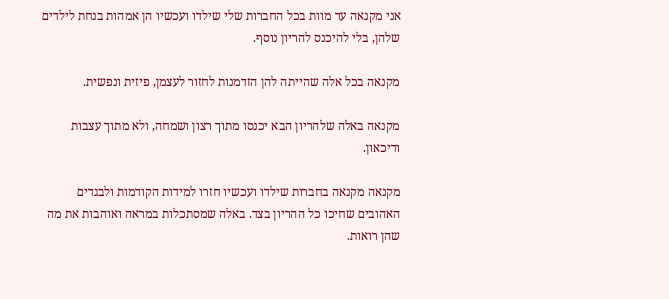אני מקנאה עד מוות בכל החברות שלי שילדו ועכשיו הן אמהות בנחת לילדים שלהן, בלי להיכנס להריון נוסף.

מקנאה בכל אלה שהייתה להן הזדמנות לחזור לעצמן, פיזית ונפשית.

מקנאה באלה שלהריון הבא יכנסו מתוך רצון ושמחה, ולא מתוך עצבות ודיכאון.

מקנאה מקנאה בחברות שילדו ועכשיו חזרו למידות הקודמות ולבגדים האהובים שחיכו כל ההריון בצד. באלה שמסתכלות במראה ואוהבות את מה שהן רואות.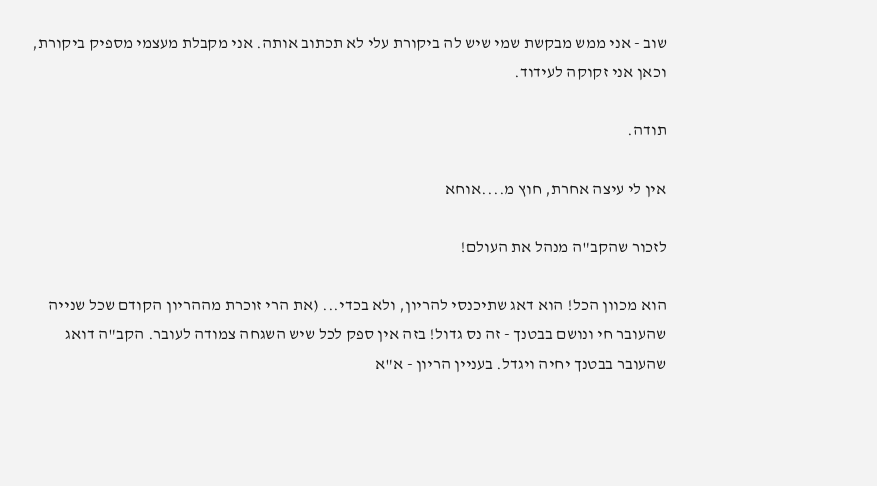שוב - אני ממש מבקשת שמי שיש לה ביקורת עלי לא תכתוב אותה. אני מקבלת מעצמי מספיק ביקורת, וכאן אני זקוקה לעידוד.

תודה.

אין לי עיצה אחרת, חוץ מ....אוחא

לזכור שהקב"ה מנהל את העולם!

הוא מכוון הכל! הוא דאג שתיכנסי להריון, ולא בכדי... (את הרי זוכרת מההריון הקודם שכל שנייה שהעובר חי ונושם בבטנך - זה נס גדול! בזה אין ספק לכל שיש השגחה צמודה לעובר. הקב"ה דואג שהעובר בבטנך יחיה ויגדל. בעניין הריון - א"א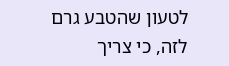לטעון שהטבע גרם לזה, כי צריך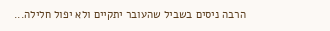הרבה ניסים בשביל שהעובר יתקיים ולא יפול חלילה...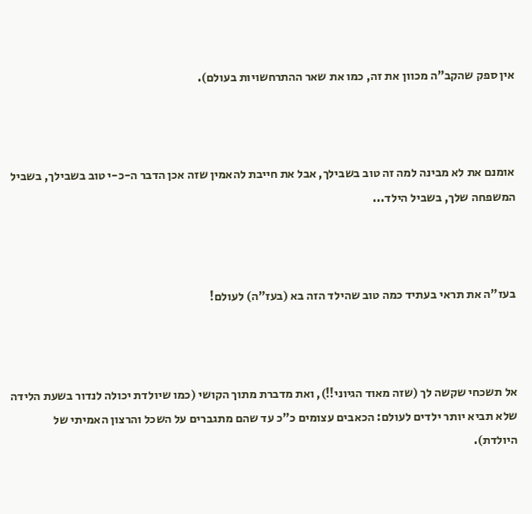אין ספק שהקב"ה מכוון את זה, כמו את שאר ההתרחשויות בעולם).



אומנם את לא מבינה למה זה טוב בשבילך, אבל את חייבת להאמין שזה אכן הדבר ה-כ-י טוב בשבילך, בשביל המשפחה שלך, בשביל הילד...



בעז"ה את תראי בעתיד כמה טוב שהילד הזה בא (בעז"ה) לעולם!



אל תשכחי שקשה לך (שזה מאוד הגיוני!!), ואת מדברת מתוך הקושי (כמו שיולדת יכולה לנדור בשעת הלידה שלא תביא יותר ילדים לעולם: הכאבים עצומים כ"כ עד שהם מתגברים על השכל והרצון האמיתי של היולדת).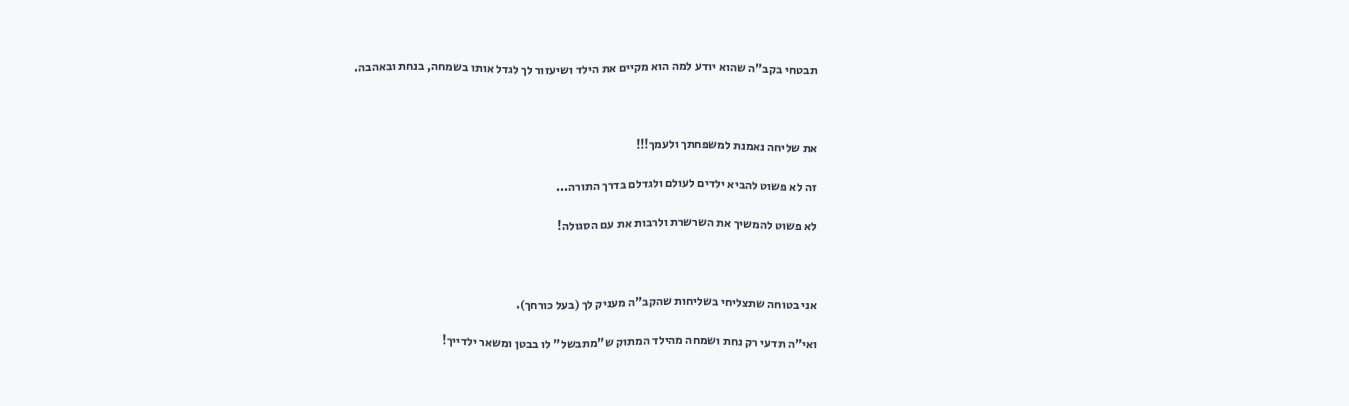תבטחי בקב"ה שהוא יודע למה הוא מקיים את הילד ושיעזור לך לגדל אותו בשמחה, בנחת ובאהבה.



את שליחה נאמנת למשפחתך ולעמך!!!

זה לא פשוט להביא ילדים לעולם ולגדלם בדרך התורה...

לא פשוט להמשיך את השרשרת ולרבות את עם הסגולה!



אני בטוחה שתצליחי בשליחות שהקב"ה מעניק לך (בעל כורחך).

ואי"ה תדעי רק נחת ושמחה מהילד המתוק ש"מתבשל" לו בבטן ומשאר ילדייך!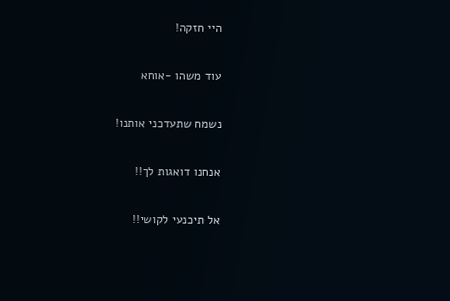היי חזקה!

עוד משהו -אוחא

נשמח שתעדכני אותנו!

אנחנו דואגות לך!!

אל תיכנעי לקושי!!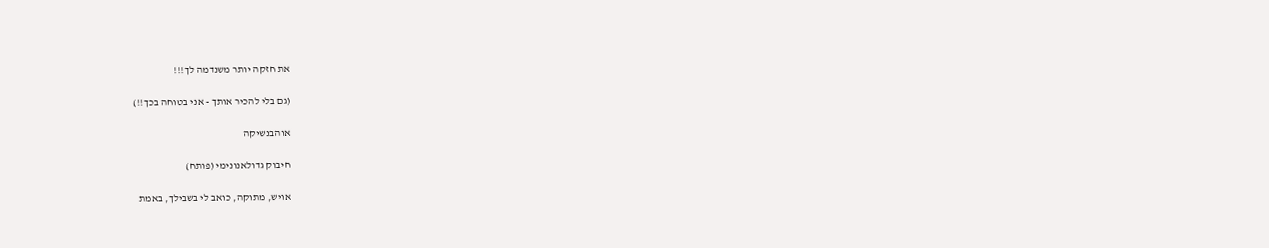את חזקה יותר משנדמה לך!!!

(גם בלי להכיר אותך - אני בטוחה בכך!!)

אוהבנשיקה

חיבוק גדולאנונימי (פותח)

אויש, מתוקה, כואב לי בשבילך, באמת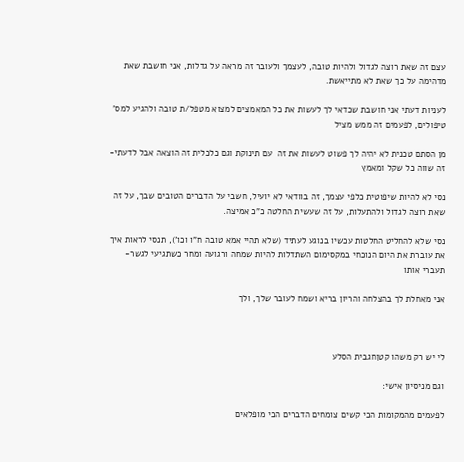עצם זה שאת רוצה לגדול ולהיות טובה, לעצמך ולעובר זה מראה על גדלות, אני חושבת שאת מדהימה על כך שאת לא מתייאשת.

לעניות דעתי אני חושבת שכדאי לך לעשות את כל המאמצים למצוא מטפל/ת טובה ולהגיע למס' טיפולים, לפעמים זה ממש מציל

מן הסתם טכנית לא יהיה לך פשוט לעשות את זה  עם תינוקת וגם כלכלית זה הוצאה אבל לדעתי- זה שווה כל שקל ומאמץ

נסי לא להיות שיפוטית כלפי עצמך, זה בוודאי לא יועיל, חשבי על הדברים הטובים שבך, על זה שאת רוצה לגדול ולהתעלות, על זה שעשית החלטה כ"כ אמיצה.

נסי שלא להחליט החלטות עכשיו בנוגע לעתיד (שלא תהיי אמא טובה ח"ו וכו'), תנסי לראות איך את עוברת את היום הנוכחי במקסימום השתדלות להיות שמחה ורגועה ומחר כשתגיעי לגשר- תעברי אותו

אני מאחלת לך בהצלחה והריון בריא ושמח לעובר שלך, ולך



לי יש רק משהו קטןחגבית הסלע

וגם מניסיון אישי:

לפעמים מהמקומות הכי קשים צומחים הדברים הכי מופלאים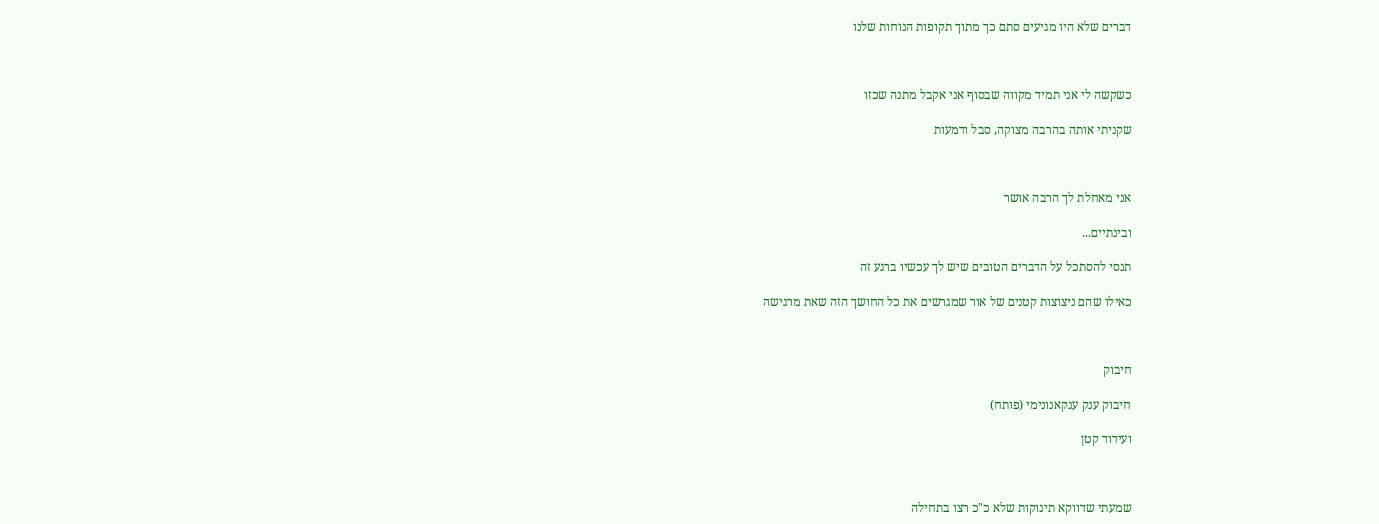דברים שלא היו מגיעים סתם כך מתוך תקופות הנוחות שלנו



כשקשה לי אני תמיד מקווה שבסוף אני אקבל מתנה שכזו

שקניתי אותה בהרבה מצוקה, סבל ודמעות



אני מאחלת לך הרבה אושר

ובינתיים...

תנסי להסתכל על הדברים הטובים שיש לך עכשיו ברגע זה

כאילו שהם ניצוצות קטנים של אור שמגרשים את כל החושך הזה שאת מרגישה



חיבוק

חיבוק ענק ענקאנונימי (פותח)

ועידוד קטן



שמעתי שדווקא תינוקות שלא כ"כ רצו בתחילה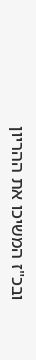ובכ"ז המשיכו את ההריון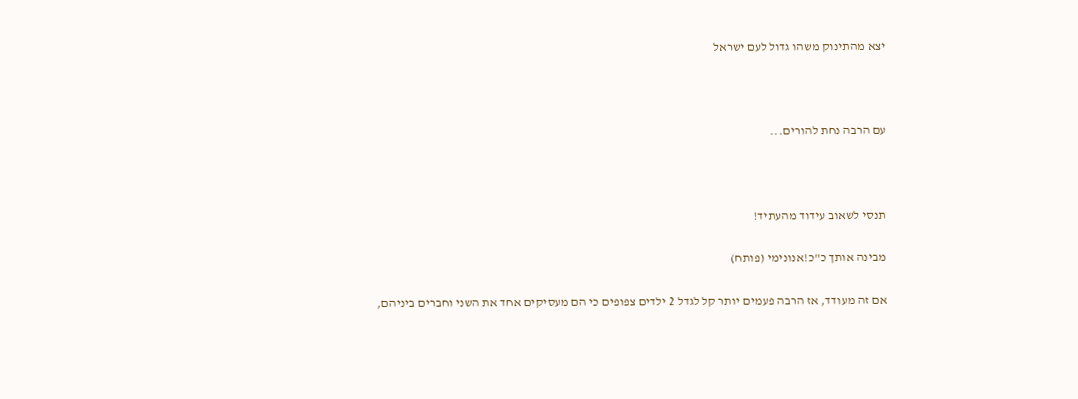יצא מהתינוק משהו גדול לעם ישראל



עם הרבה נחת להורים...



תנסי לשאוב עידוד מהעתיד!

מבינה אותך כ"כ!אנונימי (פותח)

אם זה מעודד, אז הרבה פעמים יותר קל לגדל 2 ילדים צפופים כי הם מעסיקים אחד את השני וחברים ביניהם,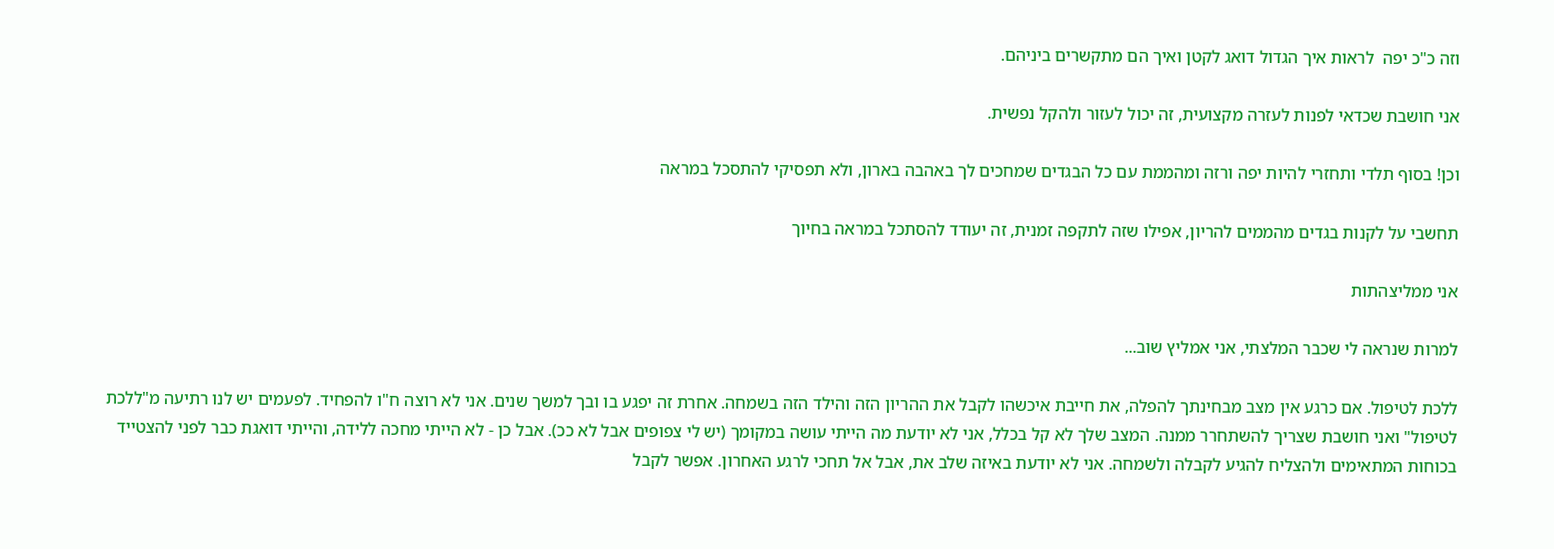וזה כ"כ יפה  לראות איך הגדול דואג לקטן ואיך הם מתקשרים ביניהם.

אני חושבת שכדאי לפנות לעזרה מקצועית, זה יכול לעזור ולהקל נפשית.

וכן! בסוף תלדי ותחזרי להיות יפה ורזה ומהממת עם כל הבגדים שמחכים לך באהבה בארון, ולא תפסיקי להתסכל במראה

תחשבי על לקנות בגדים מהממים להריון, אפילו שזה לתקפה זמנית, זה יעודד להסתכל במראה בחיוך

אני ממליצהתות

למרות שנראה לי שכבר המלצתי, אני אמליץ שוב...

ללכת לטיפול. אם כרגע אין מצב מבחינתך להפלה, את חייבת איכשהו לקבל את ההריון הזה והילד הזה בשמחה. אחרת זה יפגע בו ובך למשך שנים. אני לא רוצה ח"ו להפחיד. לפעמים יש לנו רתיעה מ"ללכת לטיפול" ואני חושבת שצריך להשתחרר ממנה. המצב שלך לא קל בכלל, אני לא יודעת מה הייתי עושה במקומך (יש לי צפופים אבל לא ככ). אבל כן - לא הייתי מחכה ללידה, והייתי דואגת כבר לפני להצטייד בכוחות המתאימים ולהצליח להגיע לקבלה ולשמחה. אני לא יודעת באיזה שלב את, אבל אל תחכי לרגע האחרון. אפשר לקבל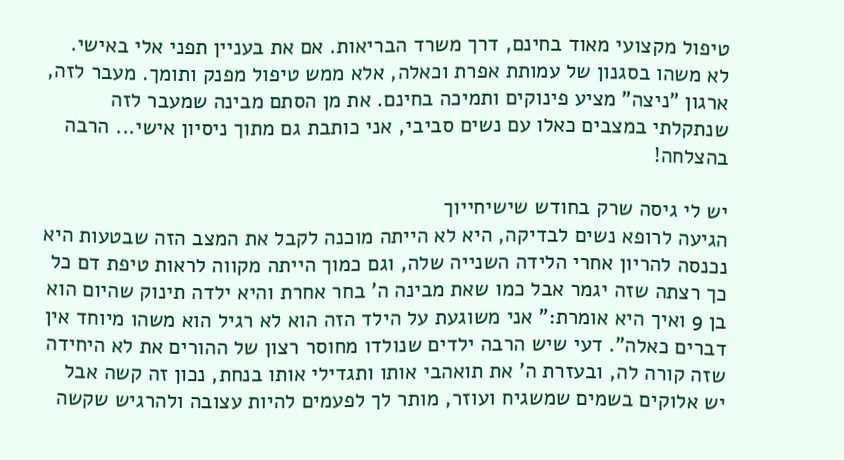טיפול מקצועי מאוד בחינם, דרך משרד הבריאות. אם את בעניין תפני אלי באישי. לא משהו בסגנון של עמותת אפרת וכאלה, אלא ממש טיפול מפנק ותומך. מעבר לזה, ארגון "ניצה" מציע פינוקים ותמיכה בחינם. את מן הסתם מבינה שמעבר לזה שנתקלתי במצבים כאלו עם נשים סביבי, אני כותבת גם מתוך ניסיון אישי... הרבה בהצלחה!

יש לי גיסה שרק בחודש שישיחייוך
הגיעה לרופא נשים לבדיקה, היא לא הייתה מוכנה לקבל את המצב הזה שבטעות היא נכנסה להריון אחרי הלידה השנייה שלה, וגם כמוך הייתה מקווה לראות טיפת דם כל כך רצתה שזה יגמר אבל כמו שאת מבינה ה' בחר אחרת והיא ילדה תינוק שהיום הוא בן 9 ואיך היא אומרת:" אני משוגעת על הילד הזה הוא לא רגיל הוא משהו מיוחד אין דברים כאלה". דעי שיש הרבה ילדים שנולדו מחוסר רצון של ההורים את לא היחידה שזה קורה לה, ובעזרת ה' את תואהבי אותו ותגדילי אותו בנחת, נכון זה קשה אבל יש אלוקים בשמים שמשגיח ועוזר, מותר לך לפעמים להיות עצובה ולהרגיש שקשה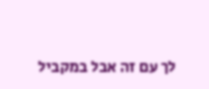לך עם זה אבל במקביל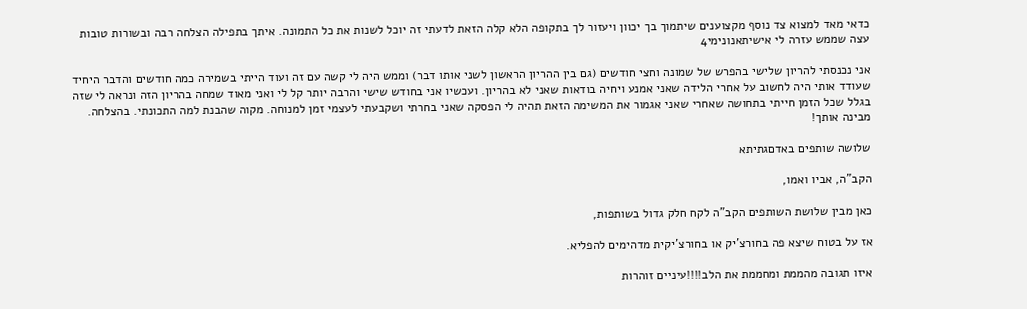כדאי מאד למצוא צד נוסף מקצוענים שיתמוך בך יכוון ויעזור לך בתקופה הלא קלה הזאת לדעתי זה יוכל לשנות את כל התמונה. איתך בתפילה הצלחה רבה ובשורות טובות
עצה שממש עזרה לי אישיתאנונימי4

אני נכנסתי להריון שלישי בהפרש של שמונה וחצי חודשים (גם בין ההריון הראשון לשני אותו דבר) וממש היה לי קשה עם זה ועוד הייתי בשמירה כמה חודשים והדבר היחיד שעודד אותי היה לחשוב על אחרי הלידה שאני אמנע ויחיה בודאות שאני לא בהריון. ועכשיו אני בחודש שישי והרבה יותר קל לי ואני מאוד שמחה בהריון הזה ונראה לי שזה בגלל שכל הזמן חייתי בתחושה שאחרי שאני אגמור את המשימה הזאת תהיה לי הפסקה שאני בחרתי ושקבעתי לעצמי זמן למנוחה. מקוה שהבנת למה התכונתי. בהצלחה. מבינה אותך!

שלושה שותפים באדםגתיתא

הקב"ה, אביו ואמו,

כאן מבין שלושת השותפים הקב"ה לקח חלק גדול בשותפות,

אז על בטוח שיצא פה בחורצ'יק או בחורצ'יקית מדהימים להפליא.

איזו תגובה מהממת ומחממת את הלב!!!!עיניים זוהרות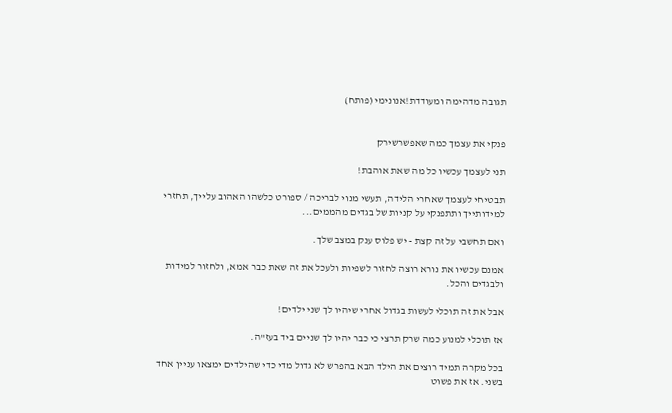תגובה מדהימה ומעודדת!אנונימי (פותח)


פנקי את עצמך כמה שאפשרשירק

תני לעצמך עכשיו כל מה שאת אוהבת!

תבטיחי לעצמך שאחרי הלידה, תעשי מנוי לבריכה / ספורט כלשהו האהוב עלייך, תחזרי למידותייך ותתפנקי על קניות של בגדים מהממים...

ואם תחשבי על זה קצת - יש פלוס ענק במצב שלך.

אמנם עכשיו את נורא רוצה לחזור לשפיות ולעכל את זה שאת כבר אמא, ולחזור למידות ולבגדים והכל.

אבל את זה תוכלי לעשות בגדול אחרי שיהיו לך שני ילדים!

אז תוכלי למנוע כמה שרק תרצי כי כבר יהיו לך שניים ביד בעז"ה.

בכל מקרה תמיד רוצים את הילד הבא בהפרש לא גדול מדי כדי שהילדים ימצאו עניין אחד בשני. אז את פשוט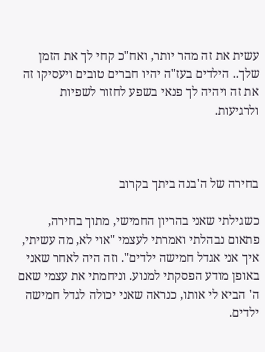עשית את זה מהר יותר, ואח"כ קחי לך את הזמן שלך.. הילדים בעז"ה יהיו חברים טובים ויעסיקו זה את זה ויהיה לך פנאי בשפע לחזור לשפיות ולרגיעות.



בחירה של ה'בנה ביתך בקרוב

כשגילתי שאני בהריון החמישי, מתוך בחירה, פתאום נבהלתי ואמרתי לעצמי "אוי לא, מה עשיתי, איך אני אגדל חמישה ילדים". וזה היה לאחר שאני באופן מודע הפסקתי למנוע. וניחמתי את עצמי שאם ה' הביא לי אותו, כנראה שאני יכולה לגדל חמישה ילדים.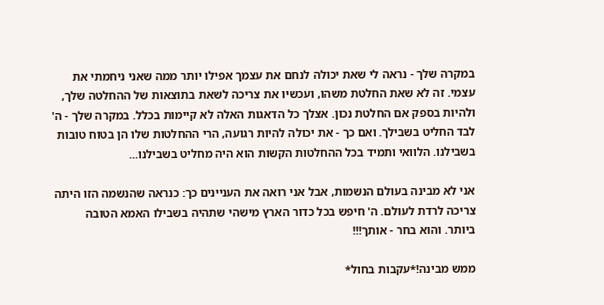במקרה שלך - נראה לי שאת יכולה לנחם את עצמך אפילו יותר ממה שאני ניחמתי את עצמי. זה לא שאת החלטת משהו, ועכשיו את צריכה לשאת בתוצאות של ההחלטה שלך, ולהיות בספק אם החלטת נכון. אצלך כל הדאגות האלה לא קיימות בכלל. במקרה שלך - ה' לבד החליט בשבילך. ואם כך - את יכולה להיות רגועה, הרי ההחלטות שלו הן בטוח טובות בשבילנו. הלוואי ותמיד בכל ההחלטות הקשות הוא היה מחליט בשבילנו...

אני לא מבינה בעולם הנשמות, אבל אני רואה את העניינים כך: כנראה שהנשמה הזו היתה צריכה לרדת לעולם. ה' חיפש בכל כדור הארץ מישהי שתהיה בשבילו האמא הטובה ביותר. והוא בחר - אותך!!!

ממש מבינה!*עקבות בחול*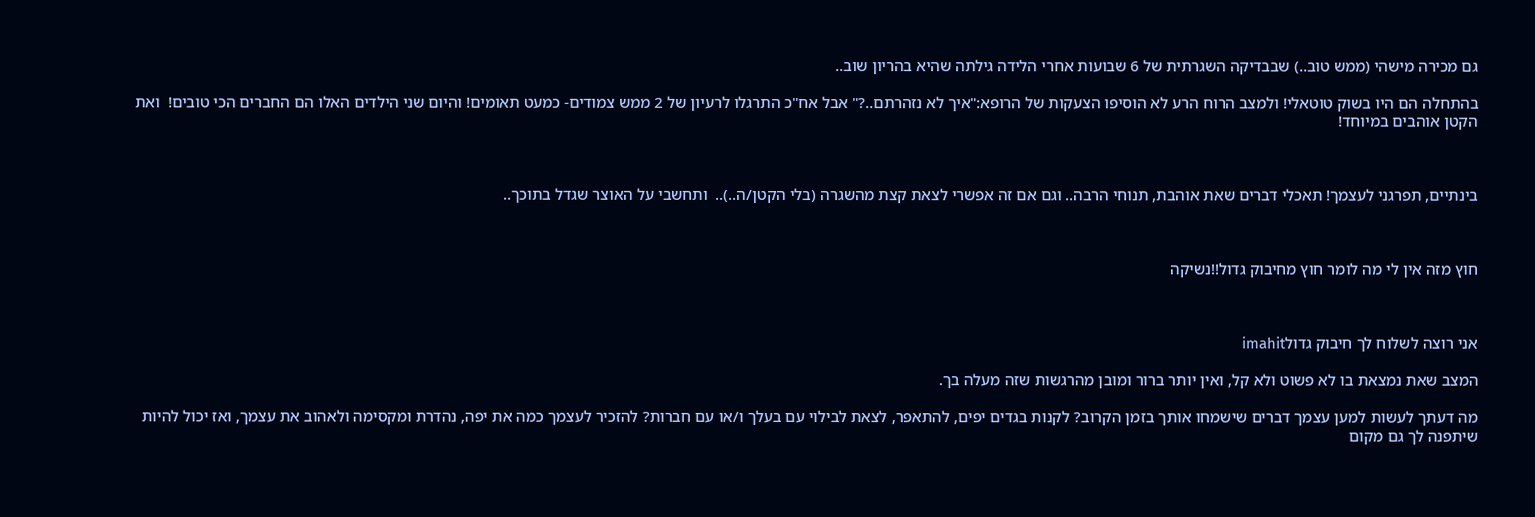גם מכירה מישהי (ממש טוב..) שבבדיקה השגרתית של 6 שבועות אחרי הלידה גילתה שהיא בהריון שוב..

בהתחלה הם היו בשוק טוטאלי! ולמצב הרוח הרע לא הוסיפו הצעקות של הרופא:"איך לא נזהרתם..?" אבל אח"כ התרגלו לרעיון של 2 ממש צמודים- כמעט תאומים! והיום שני הילדים האלו הם החברים הכי טובים!  ואת הקטן אוהבים במיוחד!



בינתיים, תפרגני לעצמך! תאכלי דברים שאת אוהבת, תנוחי הרבה.. וגם אם זה אפשרי לצאת קצת מהשגרה (בלי הקטן/ה..)..  ותחשבי על האוצר שגדל בתוכך..



חוץ מזה אין לי מה לומר חוץ מחיבוק גדול!!נשיקה



אני רוצה לשלוח לך חיבוק גדולimahit

המצב שאת נמצאת בו לא פשוט ולא קל, ואין יותר ברור ומובן מהרגשות שזה מעלה בך.

מה דעתך לעשות למען עצמך דברים שישמחו אותך בזמן הקרוב? לקנות בגדים יפים, להתאפר, לצאת לבילוי עם בעלך ו/או עם חברות? להזכיר לעצמך כמה את יפה, נהדרת ומקסימה ולאהוב את עצמך, ואז יכול להיות שיתפנה לך גם מקום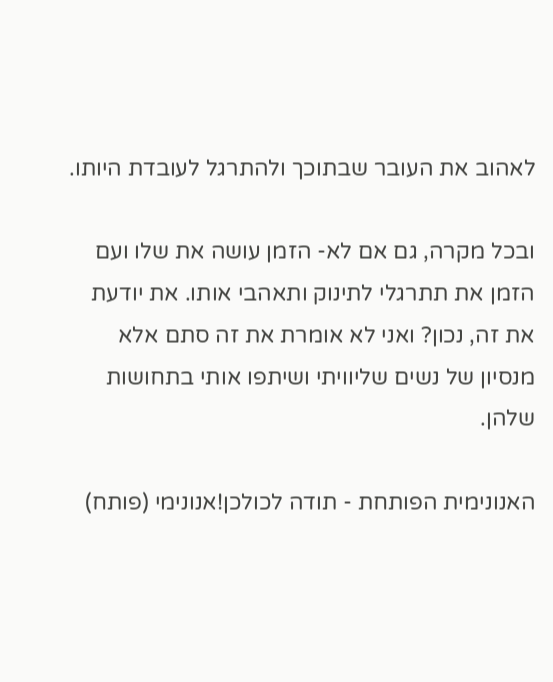לאהוב את העובר שבתוכך ולהתרגל לעובדת היותו.

ובכל מקרה, גם אם לא- הזמן עושה את שלו ועם הזמן את תתרגלי לתינוק ותאהבי אותו. את יודעת את זה, נכון? ואני לא אומרת את זה סתם אלא מנסיון של נשים שליוויתי ושיתפו אותי בתחושות שלהן.

האנונימית הפותחת - תודה לכולכן!אנונימי (פותח)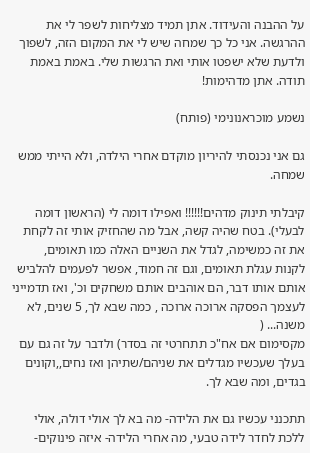על ההבנה והעידוד. אתן תמיד מצליחות לשפר לי את ההרגשה. אני כל כך שמחה שיש לי את המקום הזה, לשפוך ולדעת שלא ישפטו אותי ואת הרגשות שלי. באמת באמת תודה. אתן מדהימות!

נשמע מוכראנונימי (פותח)

גם אני נכנסתי להיריון מוקדם אחרי הילדה, ולא הייתי ממש שמחה.

קיבלתי תינוק מדהים!!!!!! ואפילו דומה לי (הראשון דומה לבעלי). בטח שהיה קשה, אבל מה שהחזיק אותי זה לקחת את זה כמשימה, לגדל את השניים האלה כמו תאומים, לקנות עגלת תאומים, וגם זה חמוד, אפשר לפעמים להלביש אותם אותו דבר, הם אוהבים אותם משחקים וכ', ואז תדמייני לעצמך הפסקה ארוכה ארוכה , כמה שבא לך, 5 שנים, לא משנה... (
מקסימום אם אח"כ תתחרטי זה בסדר) ולדבר על זה גם עם בעלך שעכשיו מגדלים את שניהם/שתיהן ואז נחים,,וקונים בגדים, ומה שבא לך.

תתכנני עכשיו גם את הלידה- מה בא לך אולי דולה, אולי ללכת לחדר לידה טבעי, מה אחרי הלידה- איזה פינוקים-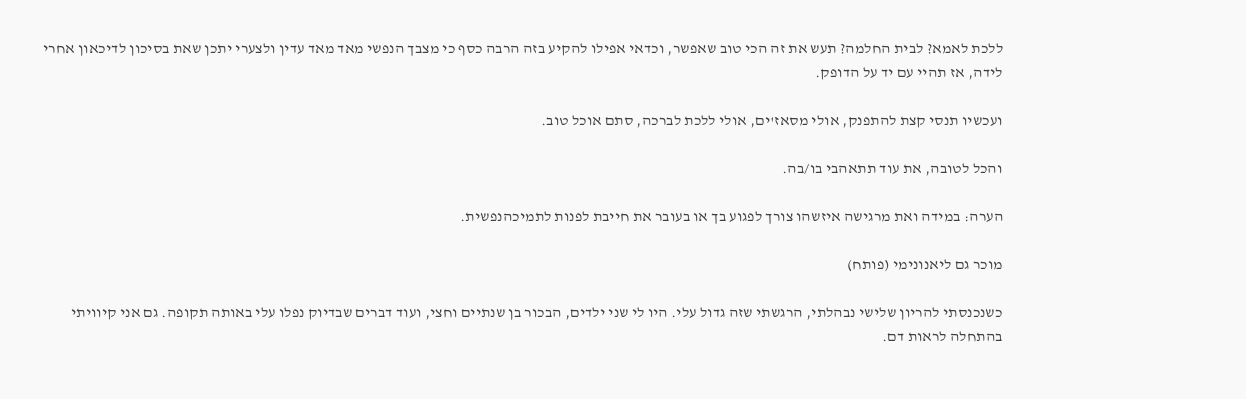ללכת לאמא? לבית החלמה? תעש את זה הכי טוב שאפשר, וכדאי אפילו להקיע בזה הרבה כסף כי מצבך הנפשי מאד מאד עדין ולצערי יתכן שאת בסיכון לדיכאון אחרי לידה, אז תהיי עם יד על הדופק.

ועכשיו תנסי קצת להתפנק, אולי מסאז'ים, אולי ללכת לברכה, סתם אוכל טוב.

והכל לטובה, את עוד תתאהבי בו/בה.

הערה: במידה ואת מרגישה איזשהו צורך לפגוע בך או בעובר את חייבת לפנות לתמיכהנפשית.

מוכר גם ליאנונימי (פותח)

כשנכנסתי להריון שלישי נבהלתי, הרגשתי שזה גדול עלי. היו לי שני ילדים, הבכור בן שנתיים וחצי, ועוד דברים שבדיוק נפלו עלי באותה תקופה. גם אני קיוויתי בהתחלה לראות דם.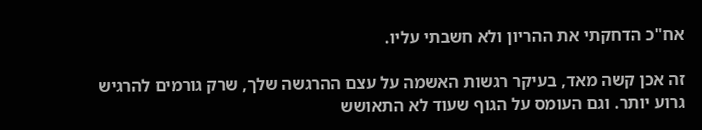אח"כ הדחקתי את ההריון ולא חשבתי עליו.

זה אכן קשה מאד, בעיקר רגשות האשמה על עצם ההרגשה שלך, שרק גורמים להרגיש גרוע יותר. וגם העומס על הגוף שעוד לא התאושש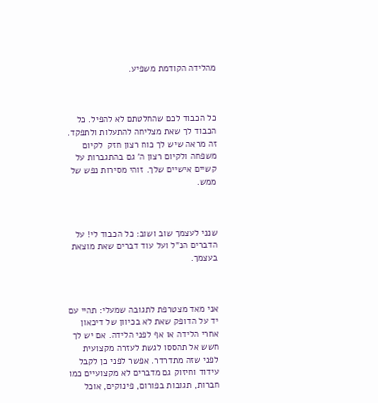מהלידה הקודמת משפיע.



כל הכבוד לכם שהחלטתם לא להפיל. כל הכבוד לך שאת מצליחה להתעלות ולתפקד. זה מראה שיש לך כוח רצון חזק  לקיום משפחה ולקיום רצון ה' גם בהתגברות על קשיים אישיים שלך. זוהי מסירות נפש של ממש.



שנני לעצמך שוב ושוב: כל הכבוד לי! על הדברים הנ"ל ועל עוד דברים שאת מוצאת בעצמך.



אני מאד מצטרפת לתגובה שמעלי: תהיי עם יד על הדופק שאת לא בכיוון של דיכאון אחרי הלידה או אף לפני הלידה. אם יש לך חשש אל תהססו לגשת לעזרה מקצועית לפני שזה מתדרדר. אפשר לפני כן לקבל עידוד וחיזוק גם מדברים לא מקצועיים כמו חברות, תגובות בפורום, פינוקים, אוכל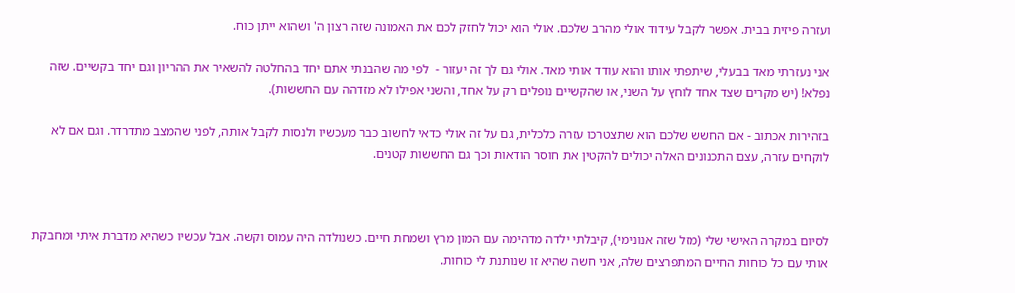ועזרה פיזית בבית. אפשר לקבל עידוד אולי מהרב שלכם. אולי הוא יכול לחזק לכם את האמונה שזה רצון ה' ושהוא ייתן כוח.

אני נעזרתי מאד בבעלי, שיתפתי אותו והוא עודד אותי מאד. אולי גם לך זה יעזור -  לפי מה שהבנתי אתם יחד בהחלטה להשאיר את ההריון וגם יחד בקשיים. שזה נפלא! (יש מקרים שצד אחד לוחץ על השני, או שהקשיים נופלים רק על אחד, והשני אפילו לא מזדהה עם החששות).

בזהירות אכתוב - אם החשש שלכם הוא שתצטרכו עזרה כלכלית, גם על זה אולי כדאי לחשוב כבר מעכשיו ולנסות לקבל אותה, לפני שהמצב מתדרדר. וגם אם לא לוקחים עזרה, עצם התכנונים האלה יכולים להקטין את חוסר הודאות וכך גם החששות קטנים.



לסיום במקרה האישי שלי (מזל שזה אנונימי), קיבלתי ילדה מדהימה עם המון מרץ ושמחת חיים. כשנולדה היה עמוס וקשה. אבל עכשיו כשהיא מדברת איתי ומחבקת אותי עם כל כוחות החיים המתפרצים שלה, אני חשה שהיא זו שנותנת לי כוחות.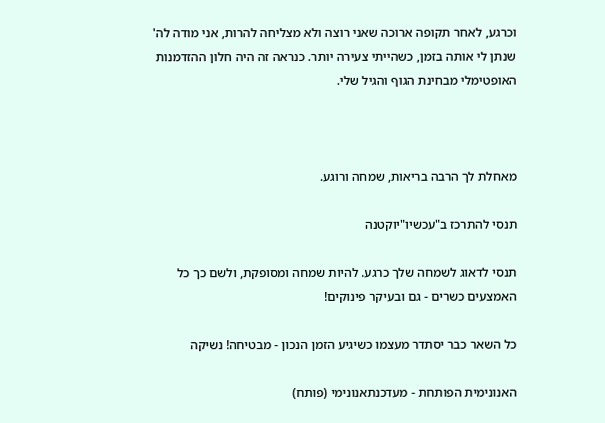וכרגע, לאחר תקופה ארוכה שאני רוצה ולא מצליחה להרות, אני מודה לה' שנתן לי אותה בזמן, כשהייתי צעירה יותר. כנראה זה היה חלון ההזדמנות האופטימלי מבחינת הגוף והגיל שלי.



מאחלת לך הרבה בריאות, שמחה ורוגע.

תנסי להתרכז ב"עכשיו"יוקטנה

תנסי לדאוג לשמחה שלך כרגע. להיות שמחה ומסופקת, ולשם כך כל האמצעים כשרים - גם ובעיקר פינוקים!

כל השאר כבר יסתדר מעצמו כשיגיע הזמן הנכון - מבטיחה! נשיקה

האנונימית הפותחת - מעדכנתאנונימי (פותח)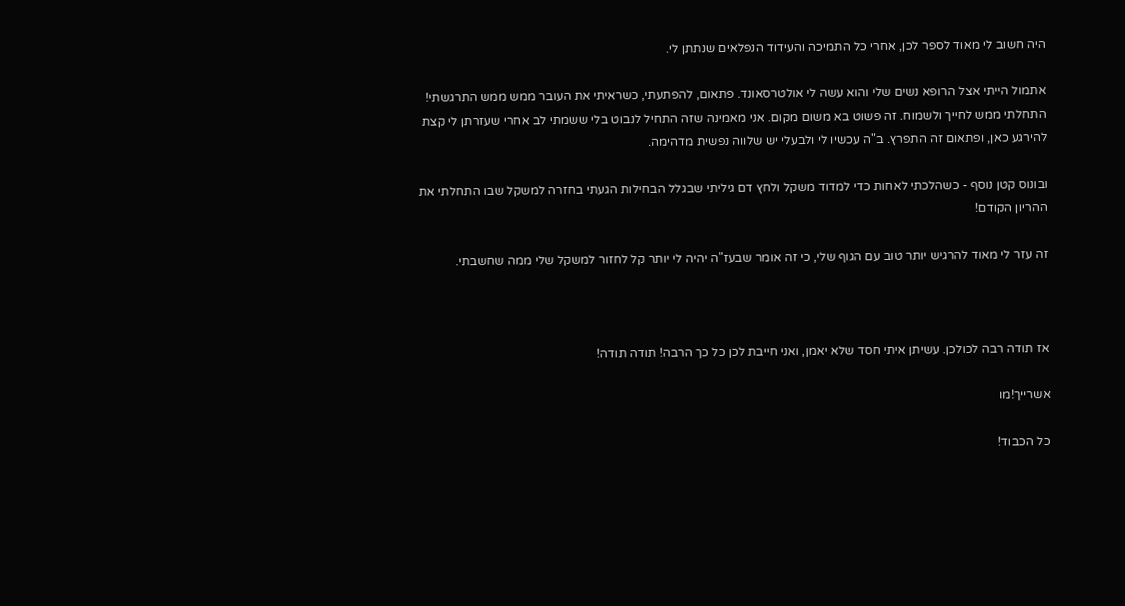היה חשוב לי מאוד לספר לכן, אחרי כל התמיכה והעידוד הנפלאים שנתתן לי.

אתמול הייתי אצל הרופא נשים שלי והוא עשה לי אולטרסאונד. פתאום, להפתעתי, כשראיתי את העובר ממש ממש התרגשתי! התחלתי ממש לחייך ולשמוח. זה פשוט בא משום מקום. אני מאמינה שזה התחיל לנבוט בלי ששמתי לב אחרי שעזרתן לי קצת להירגע כאן, ופתאום זה התפרץ. ב"ה עכשיו לי ולבעלי יש שלווה נפשית מדהימה.

ובונוס קטן נוסף - כשהלכתי לאחות כדי למדוד משקל ולחץ דם גיליתי שבגלל הבחילות הגעתי בחזרה למשקל שבו התחלתי את ההריון הקודם!

זה עזר לי מאוד להרגיש יותר טוב עם הגוף שלי, כי זה אומר שבעז"ה יהיה לי יותר קל לחזור למשקל שלי ממה שחשבתי.



אז תודה רבה לכולכן. עשיתן איתי חסד שלא יאמן, ואני חייבת לכן כל כך הרבה! תודה תודה!

אשרייך!מו

כל הכבוד!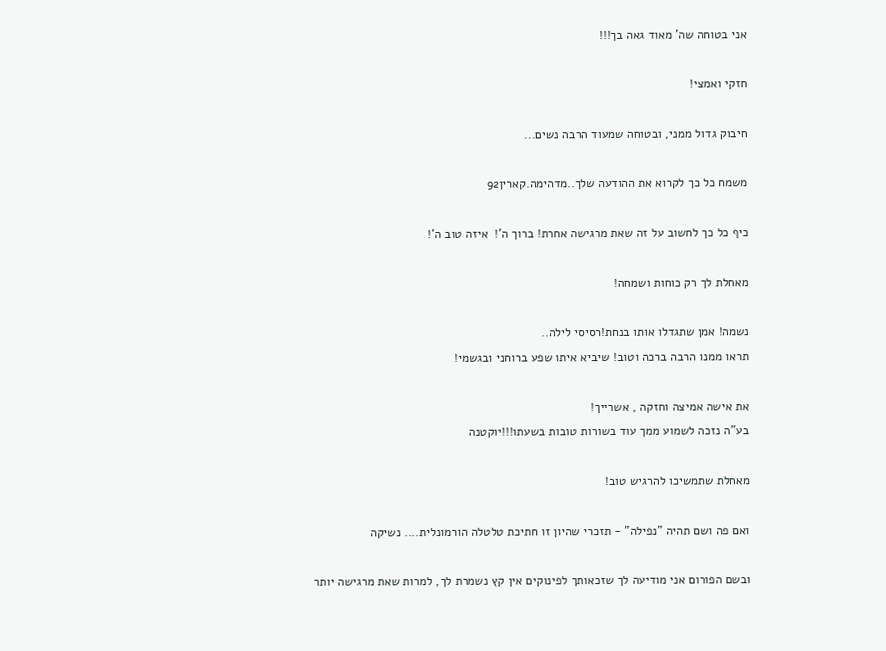אני בטוחה שה' מאוד גאה בך!!!

חזקי ואמצי!

חיבוק גדול ממני, ובטוחה שמעוד הרבה נשים...

משמח כל כך לקרוא את ההודעה שלך..מדהימה.קארין92

כיף כל כך לחשוב על זה שאת מרגישה אחרת! ברוך ה'!  איזה טוב ה'!

מאחלת לך רק כוחות ושמחה!

נשמה! אמן שתגדלו אותו בנחת!רסיסי לילה..
תראו ממנו הרבה ברכה וטוב! שיביא איתו שפע ברוחני ובגשמי!

את אישה אמיצה וחזקה , אשרייך!
בע"ה נזכה לשמוע ממך עוד בשורות טובות בשעתו!!!יוקטנה

מאחלת שתמשיכו להרגיש טוב!

ואם פה ושם תהיה "נפילה" - תזכרי שהיון זו חתיכת טלטלה הורמונלית.... נשיקה

ובשם הפורום אני מודיעה לך שזכאותך לפינוקים אין קץ נשמרת לך, למרות שאת מרגישה יותר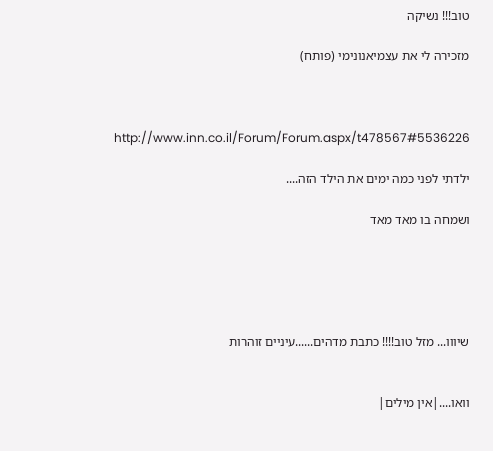טוב!!! נשיקה

מזכירה לי את עצמיאנונימי (פותח)



http://www.inn.co.il/Forum/Forum.aspx/t478567#5536226

ילדתי לפני כמה ימים את הילד הזה....

ושמחה בו מאד מאד





שיווו... מזל טוב!!!! כתבת מדהים......עיניים זוהרות


וואו....|אין מילים|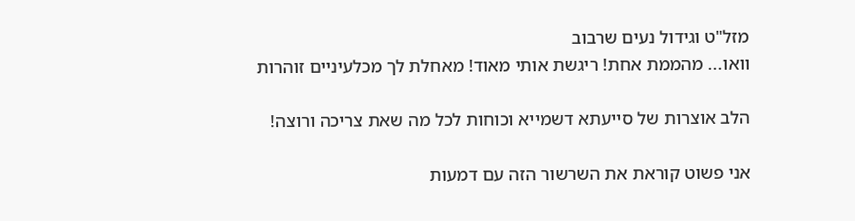מזל"ט וגידול נעים שרבוב
וואו... מהממת אחת! ריגשת אותי מאוד! מאחלת לך מכלעיניים זוהרות

הלב אוצרות של סייעתא דשמייא וכוחות לכל מה שאת צריכה ורוצה!

אני פשוט קוראת את השרשור הזה עם דמעות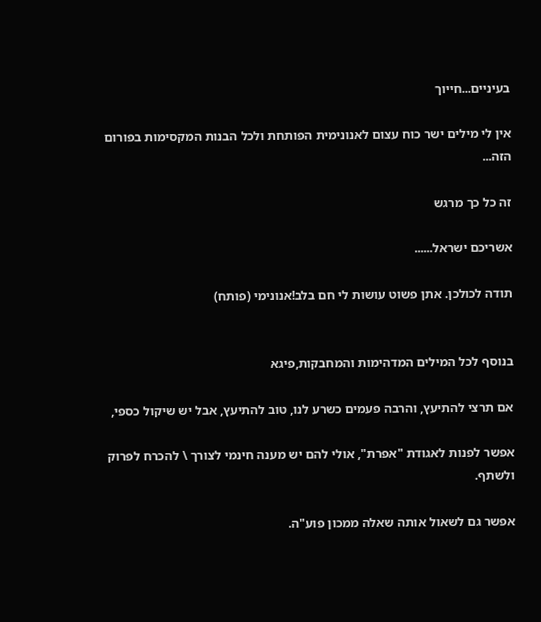בעיניים...חייוך

אין לי מילים ישר כוח עצום לאנונימית הפותחת ולכל הבנות המקסימות בפורום הזה...

זה כל כך מרגש

אשריכם ישראל......

תודה לכולכן. אתן פשוט עושות לי חם בלב!אנונימי (פותח)


בנוסף לכל המילים המדהימות והמחבקות,פיגא

אם תרצי להתיעץ, והרבה פעמים כשרע לנו, טוב להתיעץ, אבל יש שיקול כספי,

אפשר לפנות לאגודת "אפרת", אולי להם יש מענה חינמי לצורך \ להכרח לפרוק ולשתף.

אפשר גם לשאול אותה שאלה ממכון פוע"ה.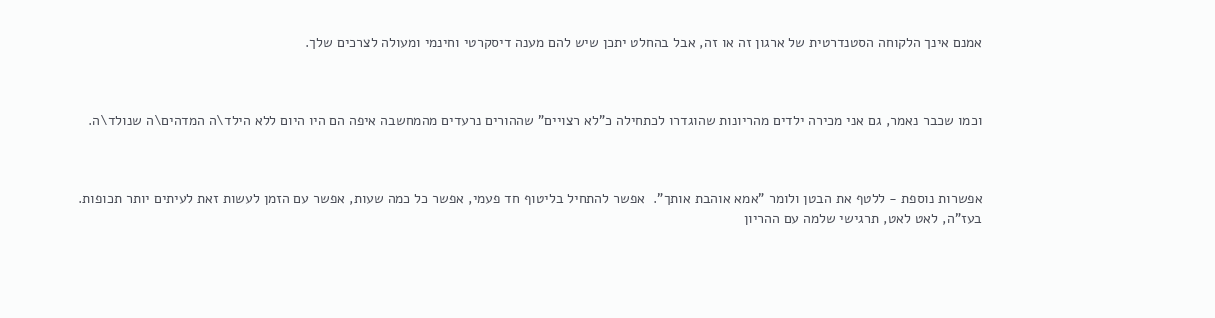אמנם אינך הלקוחה הסטנדרטית של ארגון זה או זה, אבל בהחלט יתכן שיש להם מענה דיסקרטי וחינמי ומעולה לצרכים שלך.



וכמו שכבר נאמר, גם אני מכירה ילדים מהריונות שהוגדרו לכתחילה כ"לא רצויים" שההורים נרעדים מהמחשבה איפה הם היו היום ללא הילד\ה המדהים\ה שנולד\ה.



אפשרות נוספת - ללטף את הבטן ולומר "אמא אוהבת אותך".  אפשר להתחיל בליטוף חד פעמי, אפשר כל כמה שעות, אפשר עם הזמן לעשות זאת לעיתים יותר תכופות.  בעז"ה, לאט לאט, תרגישי שלמה עם ההריון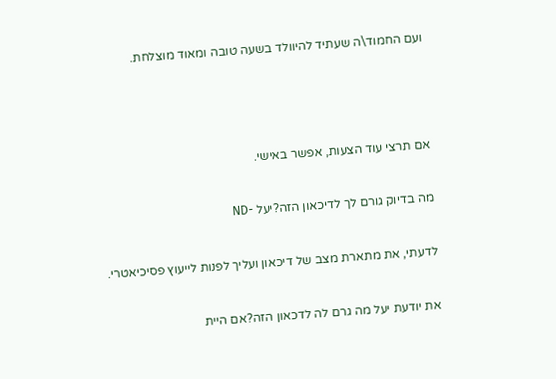ועם החמוד\ה שעתיד להיוולד בשעה טובה ומאוד מוצלחת.



אם תרצי עוד הצעות, אפשר באישי.

מה בדיוק גורם לך לדיכאון הזה?יעל -ND

לדעתי, את מתארת מצב של דיכאון ועליך לפנות לייעוץ פסיכיאטרי.

את יודעת יעל מה גרם לה לדכאון הזה?אם היית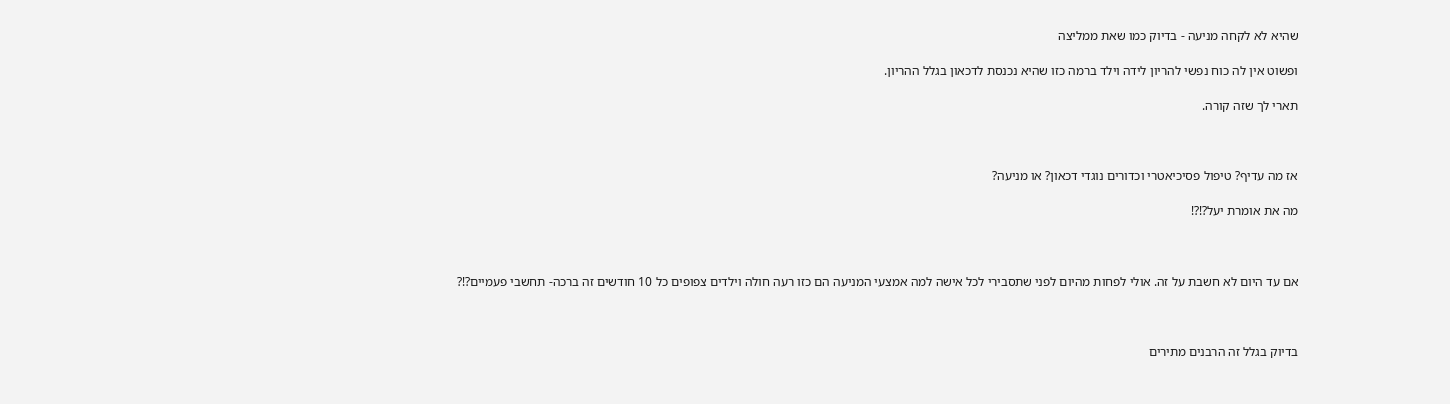שהיא לא לקחה מניעה - בדיוק כמו שאת ממליצה

ופשוט אין לה כוח נפשי להריון לידה וילד ברמה כזו שהיא נכנסת לדכאון בגלל ההריון.

תארי לך שזה קורה.



אז מה עדיף? טיפול פסיכיאטרי וכדורים נוגדי דכאון? או מניעה?

מה את אומרת יעל?!?!



אם עד היום לא חשבת על זה. אולי לפחות מהיום לפני שתסבירי לכל אישה למה אמצעי המניעה הם כזו רעה חולה וילדים צפופים כל 10 חודשים זה ברכה- תחשבי פעמיים?!?



בדיוק בגלל זה הרבנים מתירים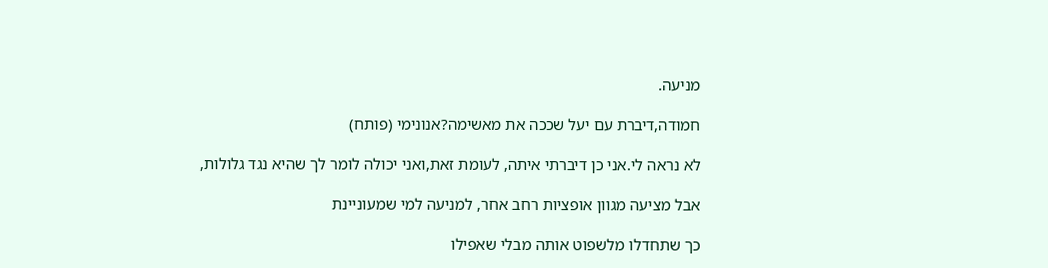מניעה.

חמודה,דיברת עם יעל שככה את מאשימה?אנונימי (פותח)

לא נראה לי.אני כן דיברתי איתה, לעומת זאת,ואני יכולה לומר לך שהיא נגד גלולות,

אבל מציעה מגוון אופציות רחב אחר, למניעה למי שמעוניינת

כך שתחדלו מלשפוט אותה מבלי שאפילו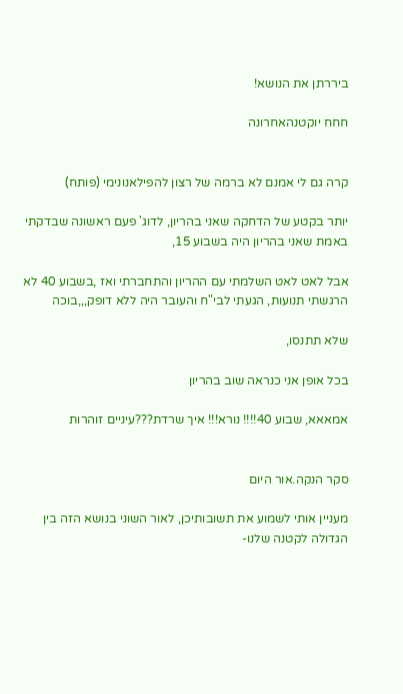ביררתן את הנושא!

חחח יוקטנהאחרונה


קרה גם לי אמנם לא ברמה של רצון להפילאנונימי (פותח)

יותר בקטע של הדחקה שאני בהריון, לדוג' פעם ראשונה שבדקתי באמת שאני בהריון היה בשבוע 15,

אבל לאט לאט השלמתי עם ההריון והתחברתי ואז ,בשבוע 40 לא הרגשתי תנועות, הגעתי לבי"ח והעובר היה ללא דופק,,,בוכה

שלא תתנסו,

בכל אופן אני כנראה שוב בהריון

אמאאא, שבוע 40!!!! נורא!!! איך שרדת???עיניים זוהרות


סקר הנקה.אור היום

מעניין אותי לשמוע את תשובותיכן, לאור השוני בנושא הזה בין הגדולה לקטנה שלנו-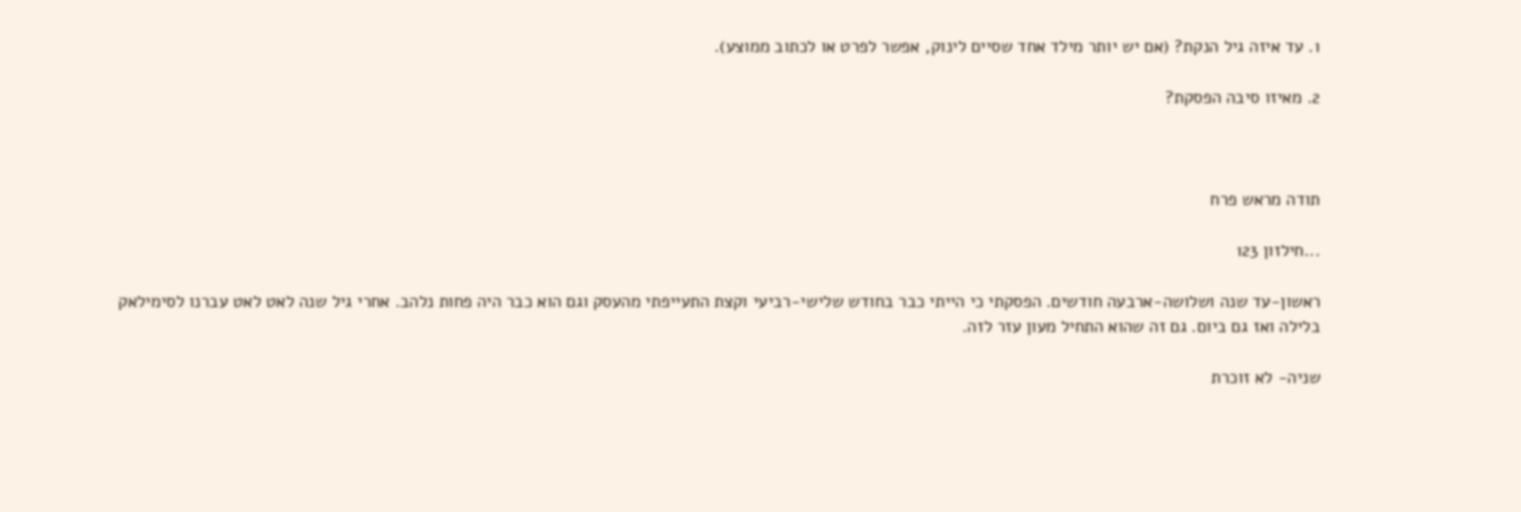1. עד איזה גיל הנקת? (אם יש יותר מילד אחד שסיים לינוק, אפשר לפרט או לכתוב ממוצע).

2. מאיזו סיבה הפסקת?



תודה מראש פרח

...חילזון 123

ראשון-עד שנה ושלושה-ארבעה חודשים. הפסקתי כי הייתי כבר בחודש שלישי-רביעי וקצת התעייפתי מהעסק וגם הוא כבר היה פחות נלהב. אחרי גיל שנה לאט לאט עברנו לסימילאק בלילה ואז גם ביום. גם זה שהוא התחיל מעון עזר לזה.

שניה- לא זוכרת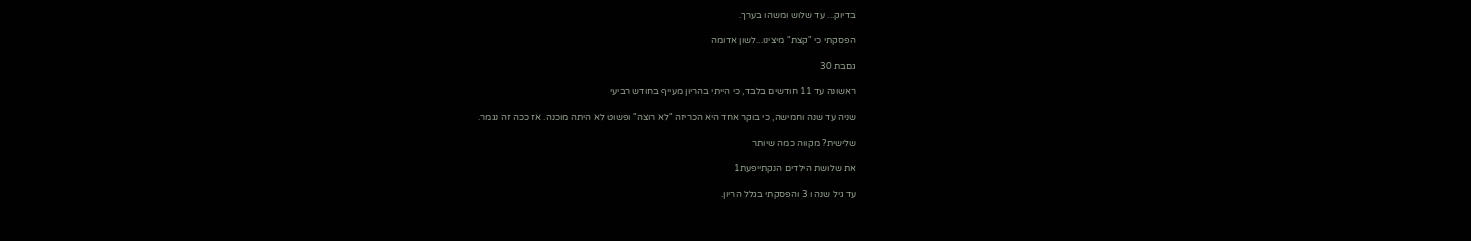בדיוק... עד שלוש ומשהו בערך.

הפסקתי כי "קצת" מיצינו...לשון אדומה

גםבת 30

ראשונה עד 11 חודשים בלבד, כי הייתי בהריון מעייף בחודש רביעי

שניה עד שנה וחמישה, כי בוקר אחד היא הכריזה "לא רוצה" ופשוט לא היתה מוכנה. אז ככה זה נגמר.

שלישית? מקווה כמה שיותר

את שלושת הילדים הנקתייפעת1

עד גיל שנה ו 3 והפסקתי בגלל הריון.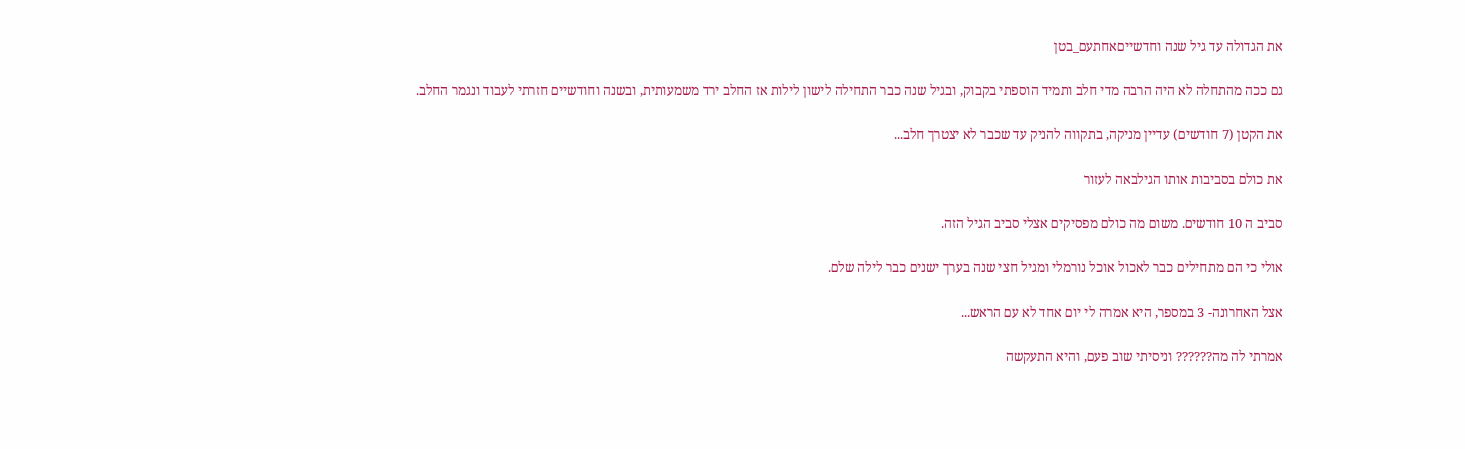את הגדולה עד גיל שנה וחדשייםאחתעם_בטן

גם ככה מהתחלה לא היה הרבה מדי חלב ותמיד הוספתי בקבוק, ובגיל שנה כבר התחילה לישון לילות אז החלב ירד משמעותית, ובשנה וחודשיים חזרתי לעבוד ונגמר החלב.

את הקטן (7 חודשים) עדיין מניקה, בתקווה להניק עד שכבר לא יצטרך חלב...

את כולם בסביבות אותו הגילבאה לעזור

סביב ה 10 חודשים. משום מה כולם מפסיקים אצלי סביב הגיל הזה.

אולי כי הם מתחילים כבר לאכול אוכל נורמלי ומגיל חצי שנה בערך ישנים כבר לילה שלם.

אצל האחרונה- 3 במספר, היא אמרה לי יום אחד לא עם הראש...

אמרתי לה מה?????? וניסיתי שוב פעם, והיא התעקשה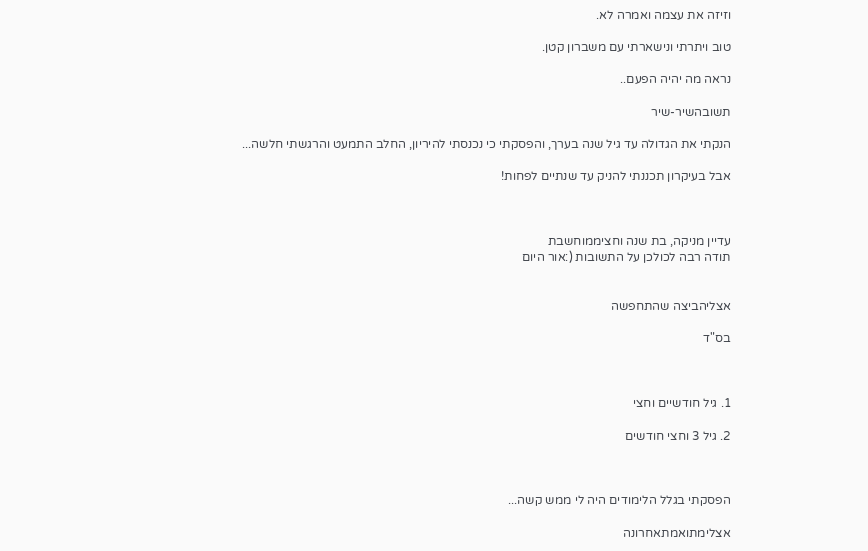וזיזה את עצמה ואמרה לא.

טוב ויתרתי ונישארתי עם משברון קטן.

נראה מה יהיה הפעם..

תשובהשיר-שיר

הנקתי את הגדולה עד גיל שנה בערך, והפסקתי כי נכנסתי להיריון, החלב התמעט והרגשתי חלשה...

אבל בעיקרון תכננתי להניק עד שנתיים לפחות!



עדיין מניקה, בת שנה וחציממוחשבת
תודה רבה לכולכן על התשובות (:אור היום


אצליהביצה שהתחפשה

בס"ד



1. גיל חודשיים וחצי

2. גיל 3 וחצי חודשים



הפסקתי בגלל הלימודים היה לי ממש קשה...

אצלימתואמתאחרונה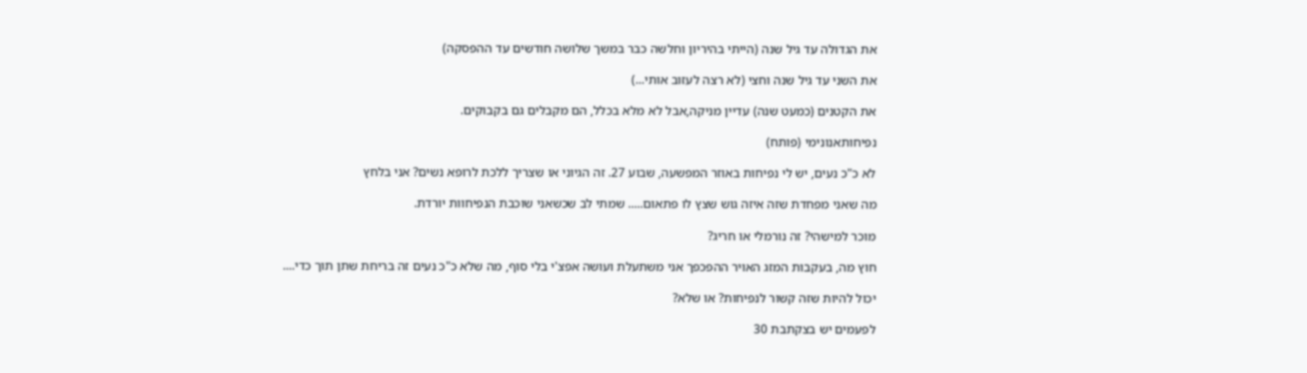את הגדולה עד גיל שנה (הייתי בהיריון וחלשה כבר במשך שלושה חודשים עד ההפסקה)

את השני עד גיל שנה וחצי (לא רצה לעזוב אותי...)

את הקטנים (כמעט שנה) עדיין מניקה,אבל לא מלא בכלל, הם מקבלים גם בקבוקים.

נפיחותאנונימי (פותח)

לא כ"כ נעים, יש לי נפיחות באוזר המפשעה, שבוע 27. זה הגיוני או שצריך ללכת לרופא נשים? אני בלחץ

מה שאני מפחדת שזה איזה גוש שצץ לו פתאום..... שמתי לב שכשאני שוכבת הנפיחוות יורדת.

מוכר למישהי? זה נורמלי או חריג?

חוץ מה, בעקבות המזג האויר ההפכפך אני משתעלת ועושה אפצ'י בלי סוף, מה שלא כ"כ נעים זה בריחת שתן תוך כדי....

יכול להיות שזה קשור לנפיחות? או שלא?

לפעמים יש בצקתבת 30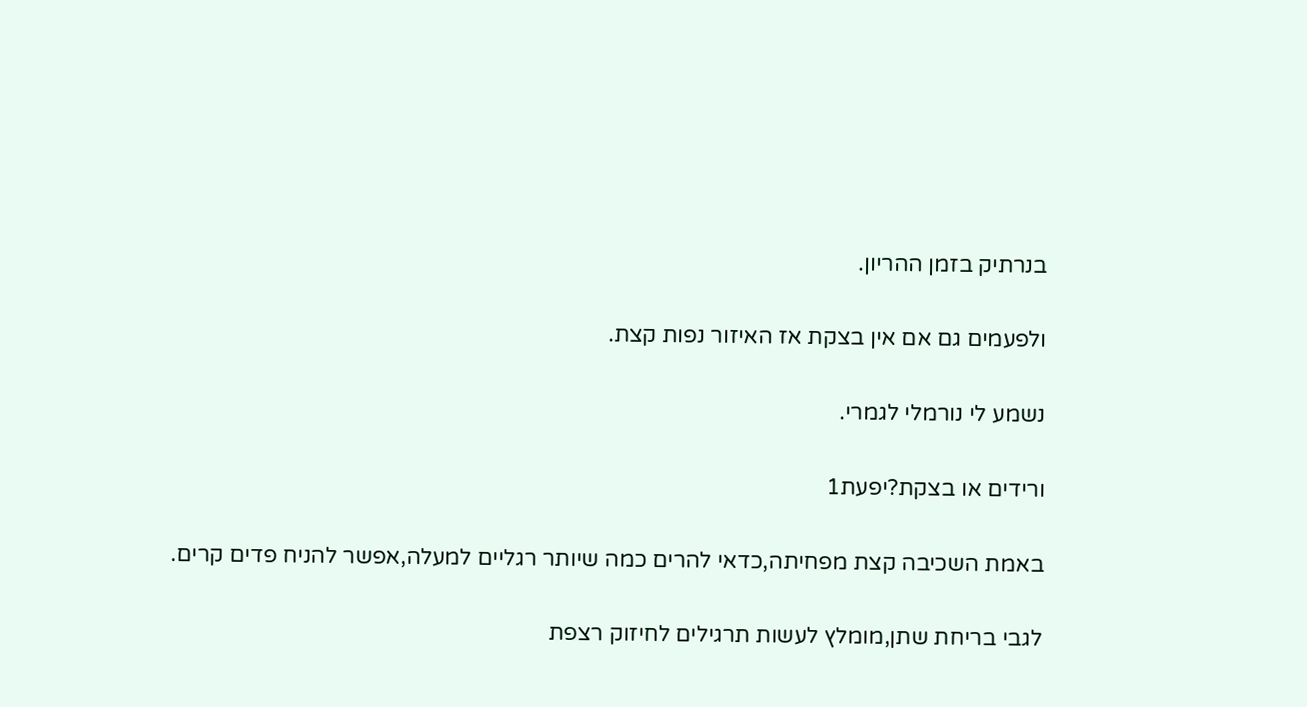בנרתיק בזמן ההריון.

ולפעמים גם אם אין בצקת אז האיזור נפות קצת.

נשמע לי נורמלי לגמרי.

ורידים או בצקת?יפעת1

באמת השכיבה קצת מפחיתה,כדאי להרים כמה שיותר רגליים למעלה,אפשר להניח פדים קרים.

לגבי בריחת שתן,מומלץ לעשות תרגילים לחיזוק רצפת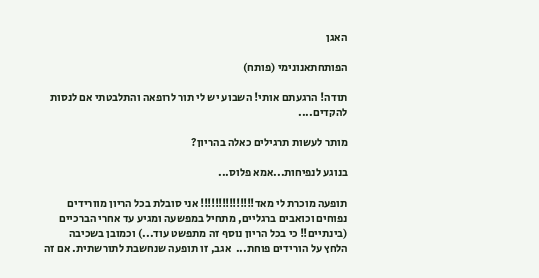האגן

הפותחתאנונימי (פותח)

תודה! הרגעתם אותי! השבוע יש לי תור לרופאה והתלבטתי אם לנסות להקדים....

מותר לעשות תרגילים כאלה בהריון?

בנוגע לנפיחות...אמא פלוס...

תופעה מוכרת לי מאד!!!!!!!!!!!!!!! אני סובלת בכל הריון מוורידים נפוחים וכואבים ברגליים, מתחיל במפשעה ומגיע עד אחרי הברכיים (בינתיים!! כי בכל הריון נוסף זה מתפשט עוד...) וכמובן בשכיבה הלחץ על הורידים פוחת...  אגב, זו תופעה שנחשבת לתורשתית. אם זה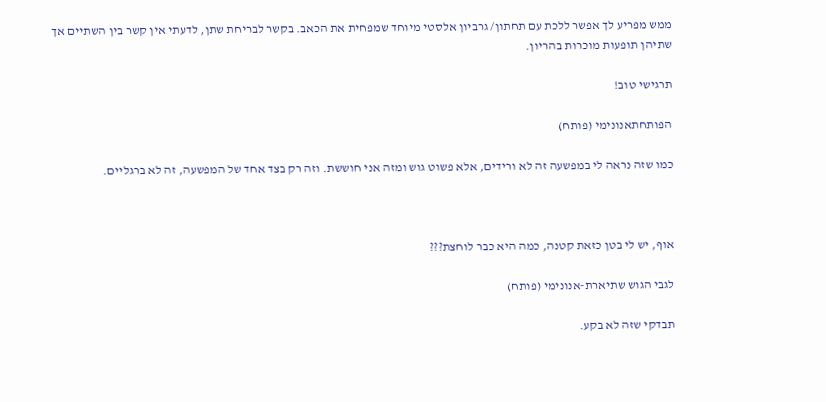ממש מפריע לך אפשר ללכת עם תחתון/ גרביון אלסטי מיוחד שמפחית את הכאב. בקשר לבריחת שתן, לדעתי אין קשר בין השתיים אך שתיהן תופעות מוכרות בהריון.

תרגישי טוב!

הפותחתאנונימי (פותח)

כמו שזה נראה לי במפשעה זה לא ורידים, אלא פשוט גוש ומזה אני חוששת. וזה רק בצד אחד של המפשעה, זה לא ברגליים.



אוף, יש לי בטן כזאת קטנה, כמה היא כבר לוחצת???

לגבי הגוש שתיארת-אנונימי (פותח)

תבדקי שזה לא בקע.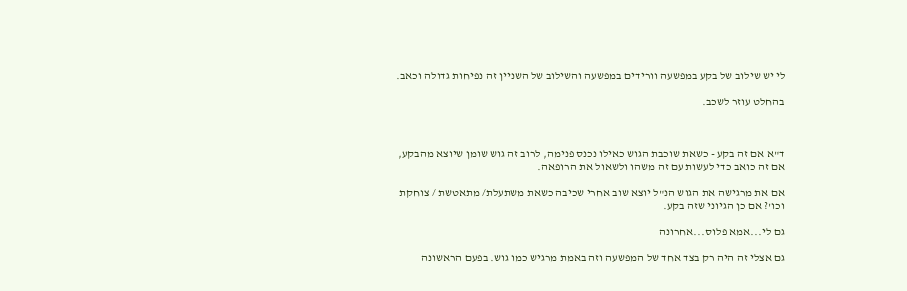לי יש שילוב של בקע במפשעה וורידים במפשעה והשילוב של השניין זה נפיחות גדולה וכאב.

בהחלט עוזר לשכב.



ד"א אם זה בקע - כשאת שוכבת הגוש כאילו נכנס פנימה, לרוב זה גוש שומן שיוצא מהבקע, אם זה כואב כדי לעשות עם זה משהו ולשאול את הרופאה.

אם את מרגישה את הגוש הנ"ל יוצא שוב אחרי שכיבה כשאת משתעלת/ מתאטשת / צוחקת וכו'? אם כן הגיוני שזה בקע.

גם לי...אמא פלוס...אחרונה

גם אצלי זה היה רק בצד אחד של המפשעה וזה באמת מרגיש כמו גוש. בפעם הראשונה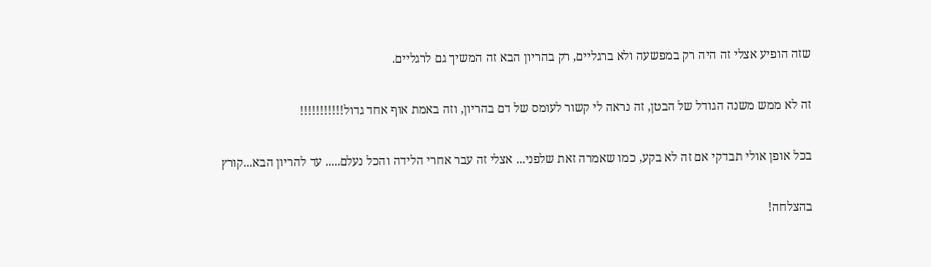שזה הופיע אצלי זה היה רק במפשעה ולא ברגליים, רק בהריון הבא זה המשיך גם לרגליים.

זה לא ממש משנה הגודל של הבטן, זה נראה לי קשור לעומס של דם בהריון, וזה באמת אוף אחד גדול!!!!!!!!!!!

בכל אופן אולי תבדקי אם זה לא בקע, כמו שאמרה זאת שלפני... אצלי זה עבר אחרי הלידה והכל נעלם..... עד להריון הבא...קורץ

בהצלחה!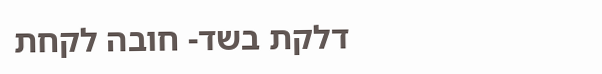דלקת בשד- חובה לקחת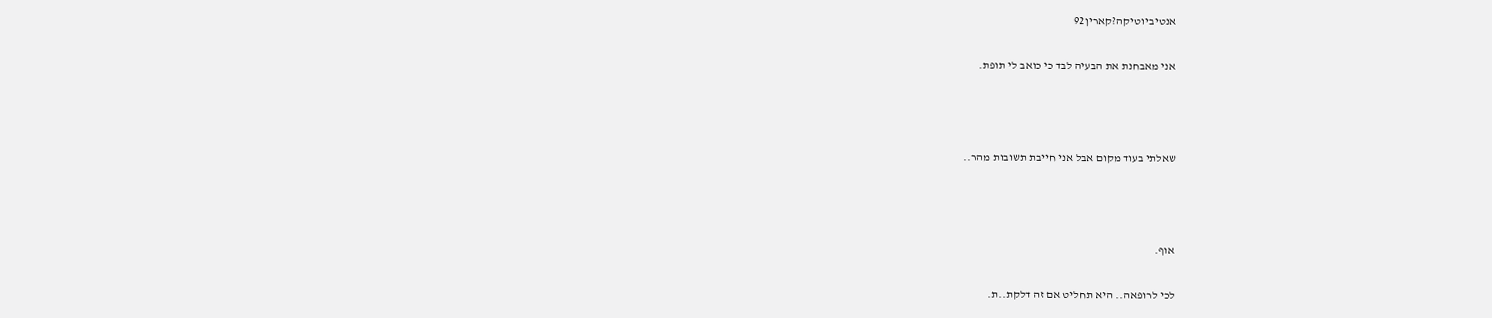אנטיביוטיקה?קארין92

אני מאבחנת את הבעיה לבד כי כואב לי תופת.



שאלתי בעוד מקום אבל אני חייבת תשובות מהר..



אוף.

לכי לרופאה.. היא תחליט אם זה דלקת..ת.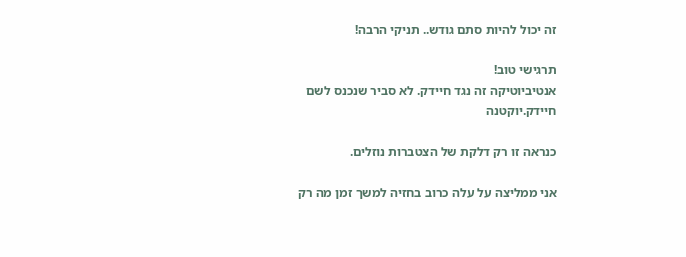זה יכול להיות סתם גודש.. תניקי הרבה!

תרגישי טוב!
אנטיביוטיקה זה נגד חיידק. לא סביר שנכנס לשם חיידק.יוקטנה

כנראה זו רק דלקת של הצטברות נוזלים.

אני ממליצה על עלה כרוב בחזיה למשך זמן מה רק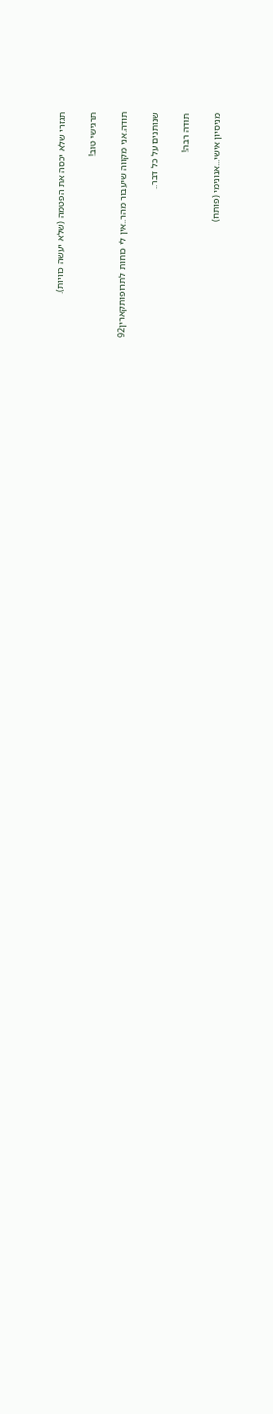תגזרי שלא יכסה את הפטמה (שלא יעשה כוויות).

תרגישי טוב!

תודה.אני מקווה שיעבור מהר..אין לי כוחות לתרופותקארין92

שנותנים על כל דבר..

תודה רבה!

מניסיון אישי...אנונימי (פותח)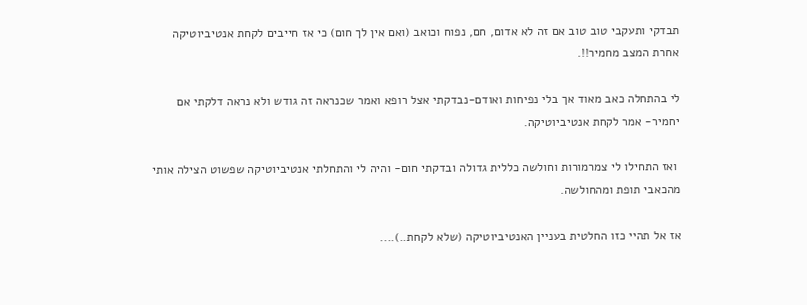תבדקי ותעקבי טוב טוב אם זה לא אדום, חם, נפוח וכואב (ואם אין לך חום) כי אז חייבים לקחת אנטיביוטיקה אחרת המצב מחמיר!!.

לי בהתחלה כאב מאוד אך בלי נפיחות ואודם-נבדקתי אצל רופא ואמר שכנראה זה גודש ולא נראה דלקתי אם יחמיר- אמר לקחת אנטיביוטיקה.

 ואז התחילו לי צמרמורות וחולשה כללית גדולה ובדקתי חום- והיה לי והתחלתי אנטיביוטיקה שפשוט הצילה אותי מהכאבי תופת ומהחולשה.

אז אל תהיי כזו החלטית בעניין האנטיביוטיקה (שלא לקחת..)....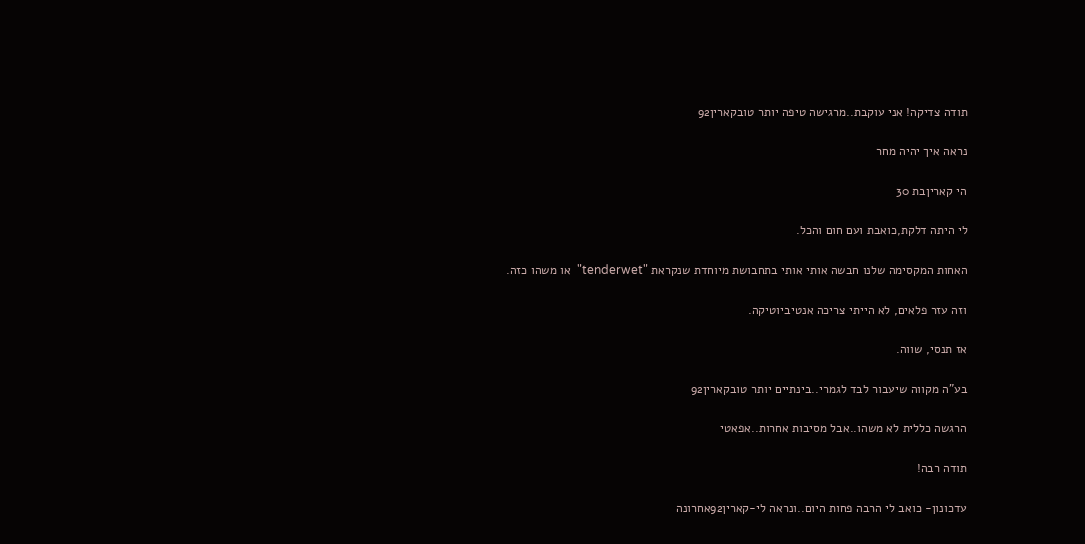תודה צדיקה! אני עוקבת..מרגישה טיפה יותר טובקארין92

נראה איך יהיה מחר

הי קאריןבת 30

לי היתה דלקת,כואבת ועם חום והכל.

האחות המקסימה שלנו חבשה אותי אותי בתחבושת מיוחדת שנקראת "tenderwet"  או משהו כזה.

וזה עזר פלאים, לא הייתי צריכה אנטיביוטיקה.

אז תנסי, שווה.

בע"ה מקווה שיעבור לבד לגמרי..בינתיים יותר טובקארין92

הרגשה כללית לא משהו..אבל מסיבות אחרות..אפאטי

תודה רבה!

עדכונון- כואב לי הרבה פחות היום..ונראה לי-קארין92אחרונה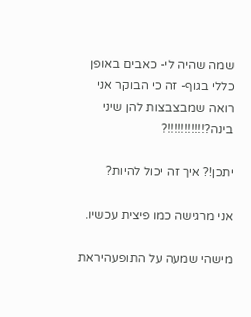שמה שהיה לי- כאבים באופן כללי בגוף- זה כי הבוקר אני רואה שמבצבצות להן שיני בינה?!!!!!!!!!!!?

יתכן!? איך זה יכול להיות?

אני מרגישה כמו פיצית עכשיו.

מישהי שמעה על התופעהיראת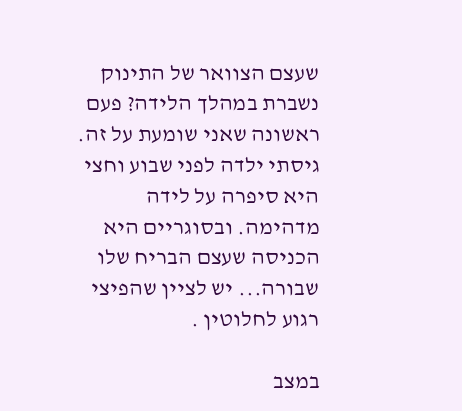שעצם הצוואר של התינוק נשברת במהלך הלידה? פעם ראשונה שאני שומעת על זה. גיסתי ילדה לפני שבוע וחצי היא סיפרה על לידה מדהימה. ובסוגריים היא הכניסה שעצם הבריח שלו שבורה... יש לציין שהפיצי רגוע לחלוטין .

במצב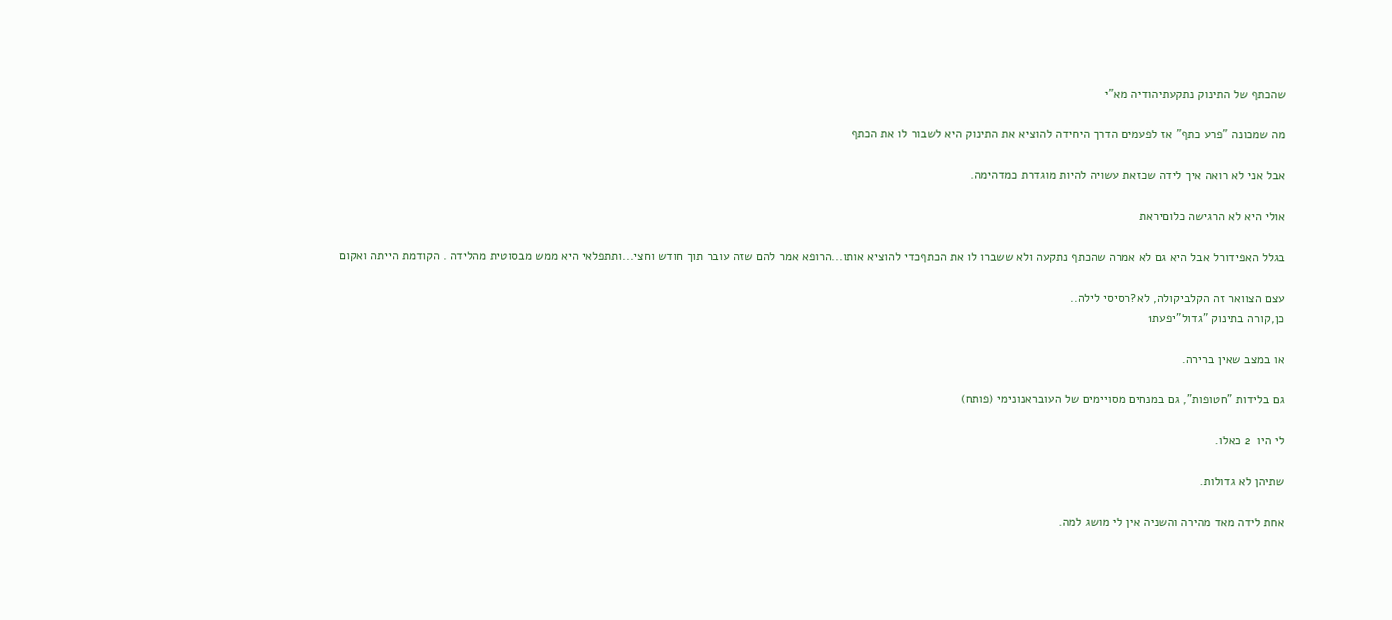שהכתף של התינוק נתקעתיהודיה מא"י

מה שמכונה "פרע כתף" אז לפעמים הדרך היחידה להוציא את התינוק היא לשבור לו את הכתף

אבל אני לא רואה איך לידה שכזאת עשויה להיות מוגדרת כמדהימה.

אולי היא לא הרגישה כלוםיראת

בגלל האפידורל אבל היא גם לא אמרה שהכתף נתקעה ולא ששברו לו את הכתףכדי להוציא אותו...הרופא אמר להם שזה עובר תוך חודש וחצי...ותתפלאי היא ממש מבסוטית מהלידה . הקודמת הייתה ואקום

עצם הצוואר זה הקלביקולה, לא?רסיסי לילה..
כן,קורה בתינוק "גדול"יפעת1

או במצב שאין ברירה.

גם בלידות "חטופות", גם במנחים מסויימים של העובראנונימי (פותח)

לי היו  2 כאלו.

שתיהן לא גדולות.

אחת לידה מאד מהירה והשניה אין לי מושג למה.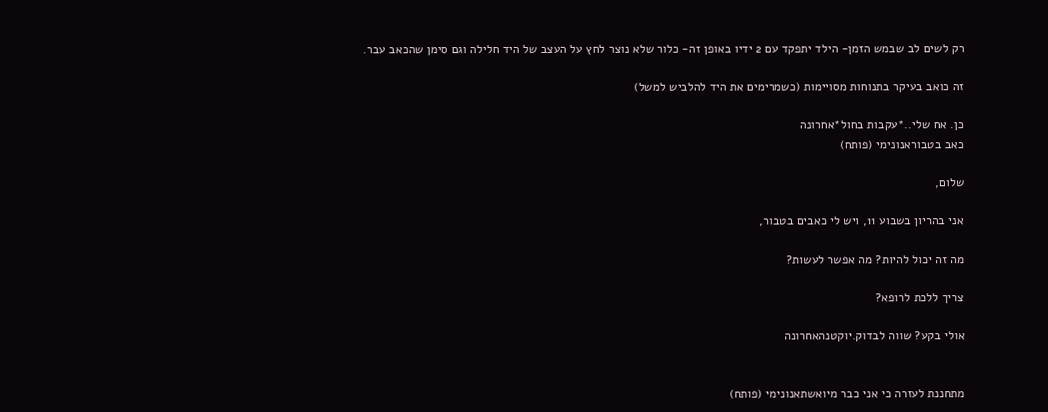רק לשים לב שבמש הזמן- הילד יתפקד עם 2 ידיו באופן זה- כלור שלא נוצר לחץ על העצב של היד חלילה וגם סימן שהכאב עבר.

זה כואב בעיקר בתנוחות מסויימות (כשמרימים את היד להלביש למשל)

כן. אח שלי..*עקבות בחול*אחרונה
כאב בטבוראנונימי (פותח)

שלום,

אני בהריון בשבוע 11, ויש לי כאבים בטבור,

מה זה יכול להיות? מה אפשר לעשות?

צריך ללכת לרופא?

אולי בקע? שווה לבדוק.יוקטנהאחרונה


מתחננת לעזרה כי אני כבר מיואשתאנונימי (פותח)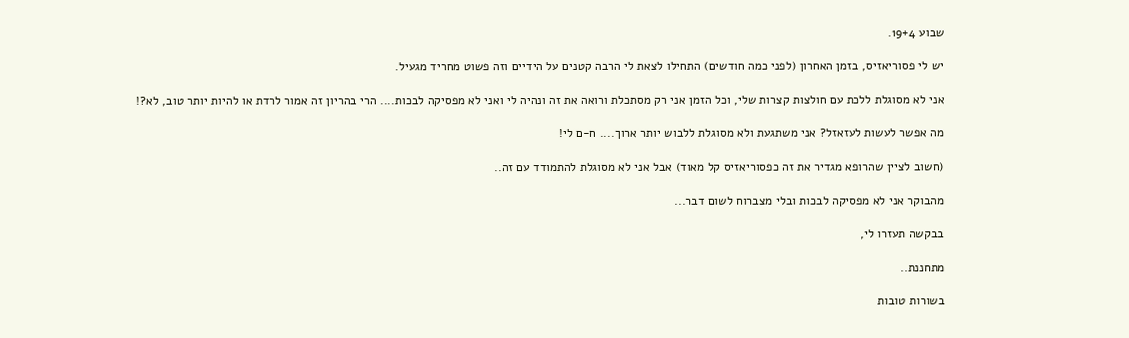שבוע 19+4.

יש לי פסוריאזיס, בזמן האחרון (לפני כמה חודשים) התחילו לצאת לי הרבה קטנים על הידיים וזה פשוט מחריד מגעיל.

אני לא מסוגלת ללכת עם חולצות קצרות שלי, וכל הזמן אני רק מסתכלת ורואה את זה ונהיה לי ואני לא מפסיקה לבכות.... הרי בהריון זה אמור לרדת או להיות יותר טוב, לא?!

מה אפשר לעשות לעזאזל? אני משתגעת ולא מסוגלת ללבוש יותר ארוך.... ח-ם לי!

(חשוב לציין שהרופא מגדיר את זה כפסוריאזיס קל מאוד) אבל אני לא מסוגלת להתמודד עם זה..

מהבוקר אני לא מפסיקה לבכות ובלי מצברוח לשום דבר...

בבקשה תעזרו לי,

מתחננת..

בשורות טובות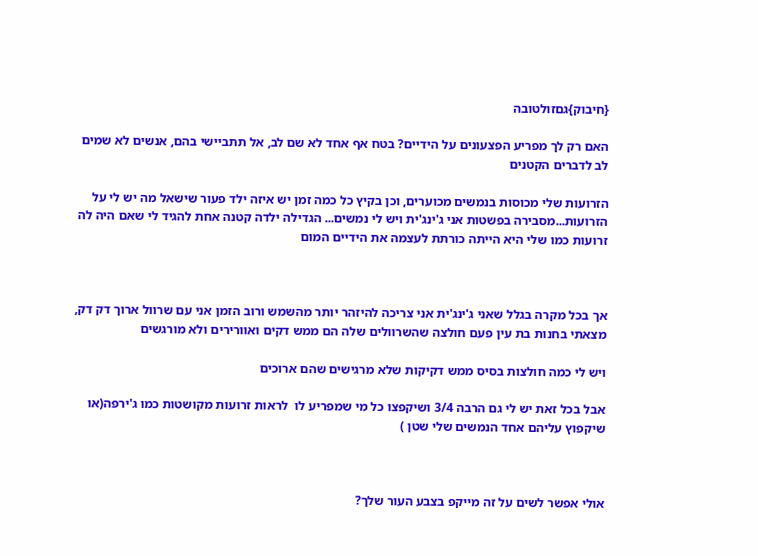{חיבוק}גםזולטובה

האם רק לך מפריע הפצעונים על הידיים? בטח אף אחד לא שם לב, אל תתביישי בהם, אנשים לא שמים לב לדברים הקטנים

הזרועות שלי מכוסות בנמשים מכוערים, וכן בקיץ כל כמה זמן יש איזה ילד פעור שישאל מה יש לי על הזרועות...מסבירה בפשטות אני ג'ינג'ית ויש לי נמשים... הגדילה ילדה קטנה אחת להגיד לי שאם היה לה זרועות כמו שלי היא הייתה כורתת לעצמה את הידיים המום



אך בכל מקרה בגלל שאני ג'ינג'ית אני צריכה להיזהר יותר מהשמש ורוב הזמן אני עם שרוול ארוך דק דק, מצאתי בחנות בת עין פעם חולצה שהשרוולים שלה הם ממש דקים ואוורירים ולא מורגשים

ויש לי כמה חולצות בסיס ממש דקיקות שלא מרגישים שהם ארוכים

אבל בכל זאת יש לי גם הרבה 3/4 ושיקפצו כל מי שמפריע לו  לראות זרועות מקושטות כמו ג'ירפה(או שיקפוץ עליהם אחד הנמשים שלי שטן )



אולי אפשר לשים על זה מייקפ בצבע העור שלך?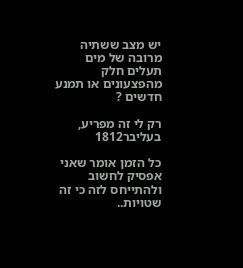יש מצב ששתיה מרובה של מים תעלים חלק מהפצעונים או תמנע חדשים ?

רק לי זה מפריע, בעליבר1812

כל הזמן אומר שאני אפסיק לחשוב ולהתייחס לזה כי זה שטויות..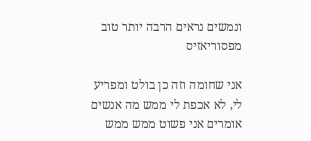ונמשים נראים הרבה יותר טוב מפסוריאזיס

אני שחומה וזה כן בולט ומפריע לי, לא אכפת לי ממש מה אנשים אומרים אני פשוט ממש ממש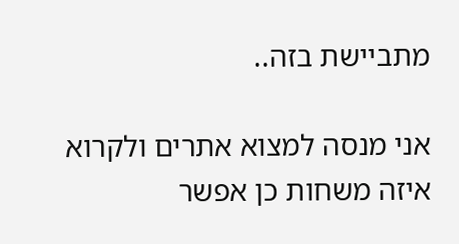מתביישת בזה..

אני מנסה למצוא אתרים ולקרוא איזה משחות כן אפשר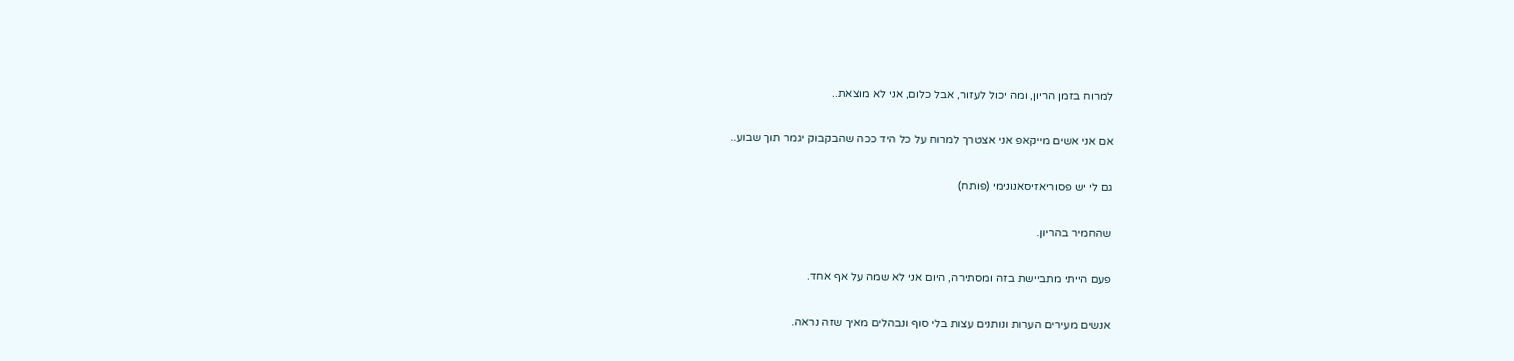למרוח בזמן הריון, ומה יכול לעזור, אבל כלום, אני לא מוצאת..

אם אני אשים מייקאפ אני אצטרך למרוח על כל היד ככה שהבקבוק יגמר תוך שבוע..

גם לי יש פסוריאזיסאנונימי (פותח)

שהחמיר בהריון.

פעם הייתי מתביישת בזה ומסתירה, היום אני לא שמה על אף אחד.

אנשים מעירים הערות ונותנים עצות בלי סוף ונבהלים מאיך שזה נראה.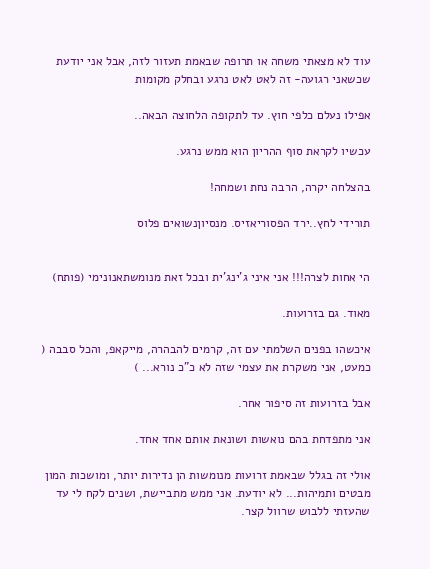עוד לא מצאתי משחה או תרופה שבאמת תעזור לזה, אבל אני יודעת שכשאני רגועה- זה לאט לאט נרגע ובחלק מקומות

אפילו נעלם כלפי חוץ. עד לתקופה הלחוצה הבאה..

עכשיו לקראת סוף ההריון הוא ממש נרגע.

בהצלחה יקרה, הרבה נחת ושמחה!

תורידי לחץ..ירד הפסוריאזיס. מנסיוןנשואים פלוס


הי אחות לצרה!!! אני איני ג'ינג'ית ובכל זאת מנומשתאנונימי (פותח)

מאוד. גם בזרועות.

איכשהו בפנים השלמתי עם זה, קרמים להבהרה, מייקאפ, והכל סבבה ( כמעט, אני משקרת את עצמי שזה לא כ"כ נורא... )

אבל בזרועות זה סיפור אחר.

אני מתפדחת בהם נואשות ושונאת אותם אחד אחד.

אולי זה בגלל שבאמת זרועות מנומשות הן נדירות יותר, ומושכות המון מבטים ותמיהות... לא יודעת. אני ממש מתביישת, ושנים לקח לי עד שהעזתי ללבוש שרוול קצר.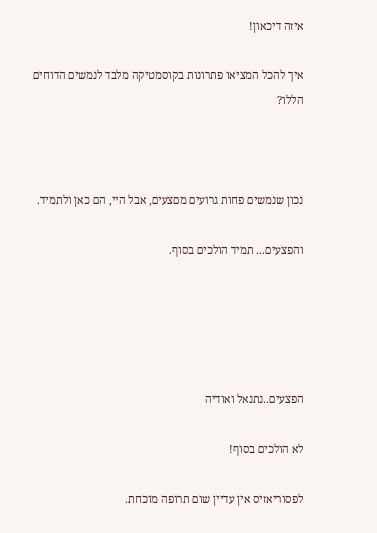איזה דיכאון!

איך להכל המציאו פתרונות בקוסמטיקה מלבד לנמשים הדוחים הללו?



נכון שנמשים פחות גרועים מםצעים, אבל היי, הם כאן ולתמיד.

והפצעים... תמיד הולכים בסוף.





הפצעים..נתנאל ואודיה

לא הולכים בסוף!

לפסוריאזיס אין עדיין שום תרופה מוכחת.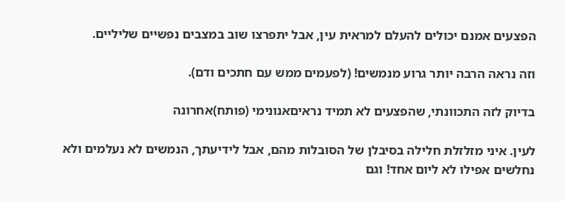הפצעים אמנם יכולים להעלם למראית עין, אבל יתפרצו שוב במצבים נפשיים שליליים.

וזה נראה הרבה יותר גרוע מנמשים! (לפעמים ממש עם חתכים ודם).

בדיוק לזה התכוונתי, שהפצעים לא תמיד נראיםאנונימי (פותח)אחרונה

לעין. איני מזלזלת חלילה בסיבלן של הסובלות מהם, אבל לידיעתך, הנמשים לא נעלמים ולא נחלשים אפילו לא ליום אחד! וגם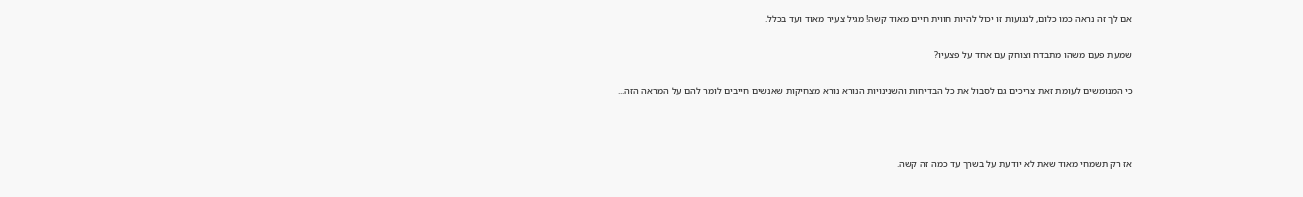אם לך זה נראה כמו כלום, לנגועות זו יכול להיות חווית חיים מאוד קשה! מגיל צעיר מאוד ועד בכלל.

שמעת פעם משהו מתבדח וצוחק עם אחד על פצעיו?

כי המנומשים לעומת זאת צריכים גם לסבול את כל הבדיחות והשנינויות הנורא נורא מצחיקות שאנשים חייבים לומר להם על המראה הזה...



אז רק תשמחי מאוד שאת לא יודעת על בשרך עד כמה זה קשה.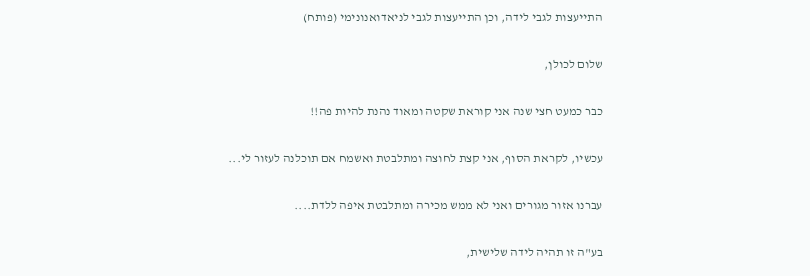התייעצות לגבי לידה, וכן התייעצות לגבי לניאדואנונימי (פותח)

שלום לכולן,

כבר כמעט חצי שנה אני קוראת שקטה ומאוד נהנת להיות פה!!

עכשיו, לקראת הסוף, אני קצת לחוצה ומתלבטת ואשמח אם תוכלנה לעזור לי...

עברנו אזור מגורים ואני לא ממש מכירה ומתלבטת איפה ללדת....

בע"ה זו תהיה לידה שלישית,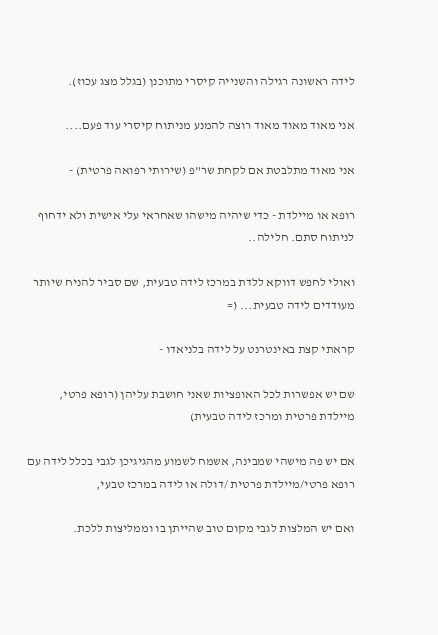לידה ראשונה רגילה והשנייה קיסרי מתוכנן (בגלל מצג עכוז).

אני מאוד מאוד מאוד רוצה להמנע מניתוח קיסרי עוד פעם....

אני מאוד מתלבטת אם לקחת שר"פ (שירותי רפואה פרטית) -

רופא או מיילדת - כדי שיהיה מישהו שאחראי עלי אישית ולא ידחוף לניתוח סתם. חלילה..

ואולי לחפש דווקא ללדת במרכז לידה טבעית, שם סביר להניח שיותר מעודדים לידה טבעית... (=

קראתי קצת באינטרנט על לידה בלניאדו -

שם יש אפשרות לכל האופציות שאני חושבת עליהן (רופא פרטי, מיילדת פרטית ומרכז לידה טבעית)

אם יש פה מישהי שמבינה, אשמח לשמוע מהגיגיכן לגבי בכלל לידה עם רופא פרטי/מיילדת פרטית /דולה או לידה במרכז טבעי,

ואם יש המלצות לגבי מקום טוב שהייתן בו וממליצות ללכת.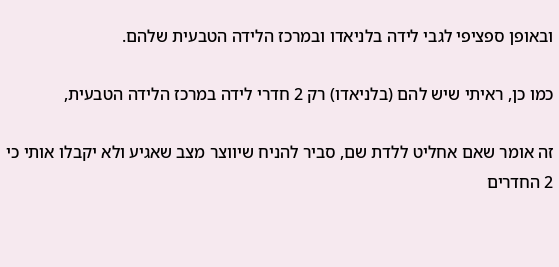ובאופן ספציפי לגבי לידה בלניאדו ובמרכז הלידה הטבעית שלהם.

כמו כן, ראיתי שיש להם (בלניאדו) רק 2 חדרי לידה במרכז הלידה הטבעית,

זה אומר שאם אחליט ללדת שם, סביר להניח שיווצר מצב שאגיע ולא יקבלו אותי כי 2 החדרים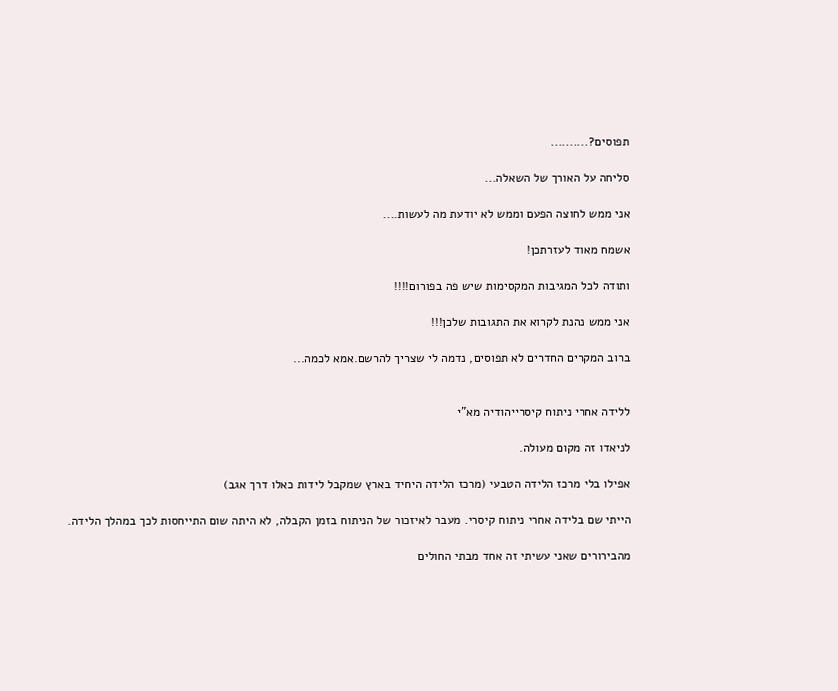תפוסים?..........

סליחה על האורך של השאלה...

אני ממש לחוצה הפעם וממש לא יודעת מה לעשות....

אשמח מאוד לעזרתכן!

ותודה לכל המגיבות המקסימות שיש פה בפורום!!!!

אני ממש נהנת לקרוא את התגובות שלכן!!!

ברוב המקרים החדרים לא תפוסים, נדמה לי שצריך להרשם.אמא לכמה...


ללידה אחרי ניתוח קיסרייהודיה מא"י

לניאדו זה מקום מעולה.

אפילו בלי מרכז הלידה הטבעי (מרכז הלידה היחיד בארץ שמקבל לידות כאלו דרך אגב)

הייתי שם בלידה אחרי ניתוח קיסרי. מעבר לאיזכור של הניתוח בזמן הקבלה, לא היתה שום התייחסות לכך במהלך הלידה.

מהבירורים שאני עשיתי זה אחד מבתי החולים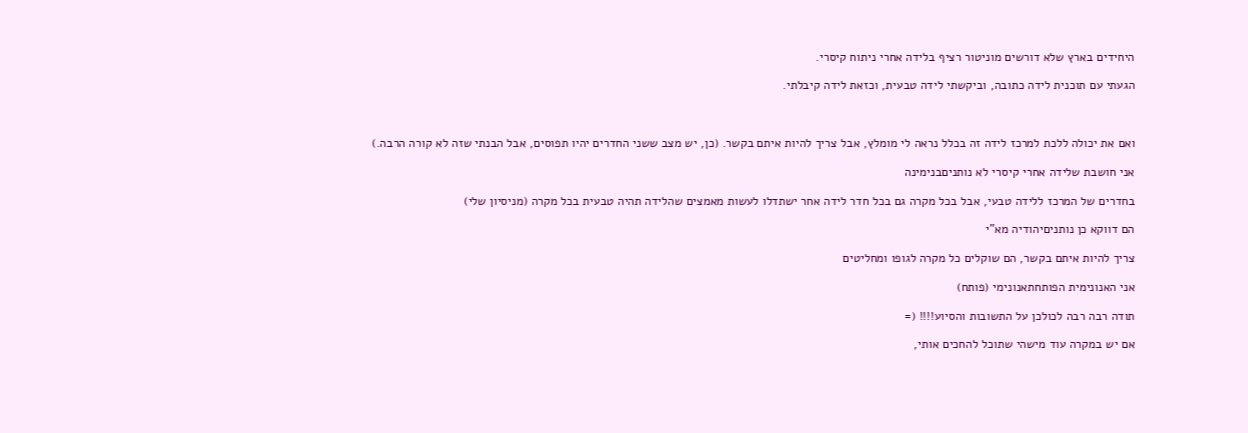היחידים בארץ שלא דורשים מוניטור רציף בלידה אחרי ניתוח קיסרי.

הגעתי עם תוכנית לידה כתובה, וביקשתי לידה טבעית, וכזאת לידה קיבלתי.



ואם את יכולה ללכת למרכז לידה זה בכלל נראה לי מומלץ, אבל צריך להיות איתם בקשר. (כן, יש מצב ששני החדרים יהיו תפוסים, אבל הבנתי שזה לא קורה הרבה.)

אני חושבת שלידה אחרי קיסרי לא נותניםבנימינה

בחדרים של המרכז ללידה טבעי, אבל בכל מקרה גם בכל חדר לידה אחר ישתדלו לעשות מאמצים שהלידה תהיה טבעית בכל מקרה (מניסיון שלי)

הם דווקא כן נותניםיהודיה מא"י

צריך להיות איתם בקשר, הם שוקלים כל מקרה לגופו ומחליטים

אני האנונימית הפותחתאנונימי (פותח)

תודה רבה רבה לכולכן על התשובות והסיוע!!!! (=

אם יש במקרה עוד מישהי שתוכל להחכים אותי,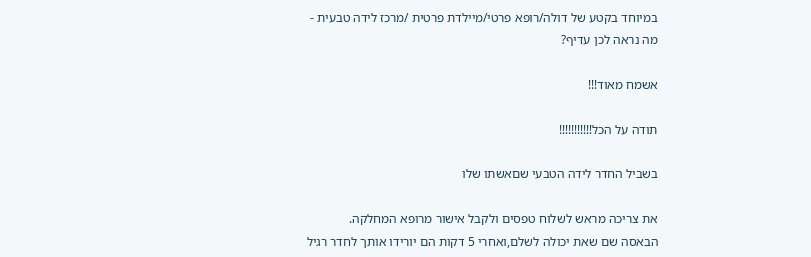במיוחד בקטע של דולה/רופא פרטי/מיילדת פרטית /מרכז לידה טבעית - מה נראה לכן עדיף?

אשמח מאוד!!!

תודה על הכל!!!!!!!!!!!

בשביל החדר לידה הטבעי שםאשתו שלו

את צריכה מראש לשלוח טפסים ולקבל אישור מרופא המחלקה.
הבאסה שם שאת יכולה לשלם,ואחרי 5 דקות הם יורידו אותך לחדר רגיל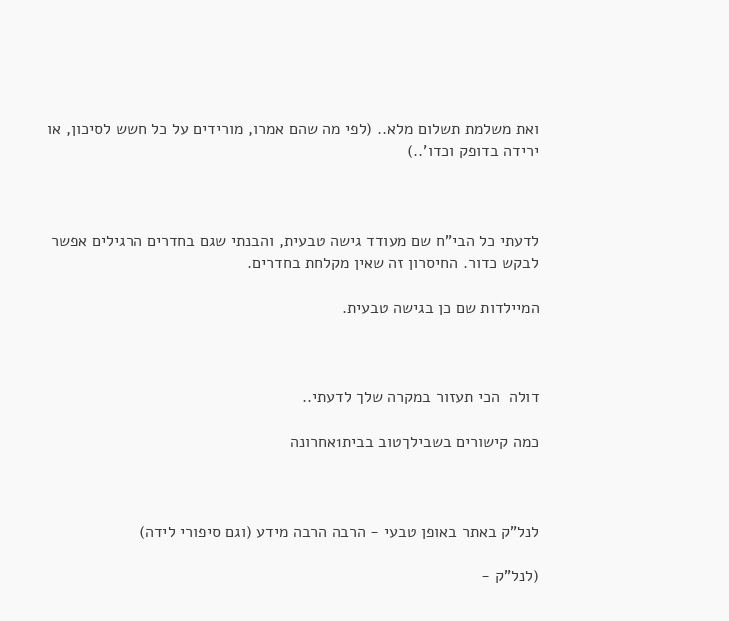ואת משלמת תשלום מלא.. (לפי מה שהם אמרו, מורידים על כל חשש לסיכון, או ירידה בדופק וכדו'..)



לדעתי כל הבי"ח שם מעודד גישה טבעית, והבנתי שגם בחדרים הרגילים אפשר לבקש כדור. החיסרון זה שאין מקלחת בחדרים.

המיילדות שם כן בגישה טבעית.



דולה  הכי תעזור במקרה שלך לדעתי..

כמה קישורים בשבילךטוב בבית1אחרונה



לנל"ק באתר באופן טבעי - הרבה הרבה מידע (וגם סיפורי לידה)

(לנל"ק -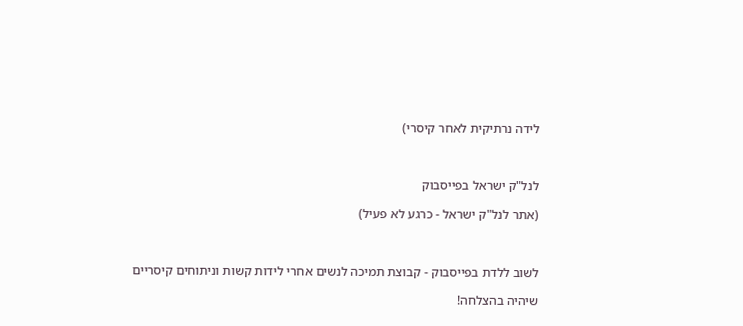לידה נרתיקית לאחר קיסרי)



לנל"ק ישראל בפייסבוק

(אתר לנל"ק ישראל - כרגע לא פעיל)



לשוב ללדת בפייסבוק - קבוצת תמיכה לנשים אחרי לידות קשות וניתוחים קיסריים

שיהיה בהצלחה!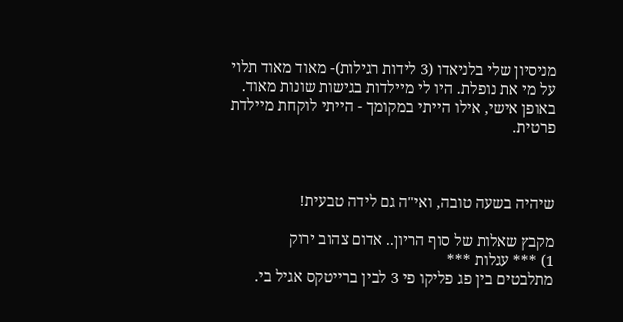מניסיון שלי בלניאדו (3 לידות רגילות)- מאוד מאוד תלוי על מי את נופלת. היו לי מיילדות בגישות שונות מאוד. באופן אישי, אילו הייתי במקומך - הייתי לוקחת מיילדת פרטית.



שיהיה בשעה טובה, ואי"ה גם לידה טבעית!

מקבץ שאלות של סוף הריון.. אדום צהוב ירוק
1) *** עגלות ***
מתלבטים בין פג פליקו פי 3 לבין ברייטקס אגיל בי.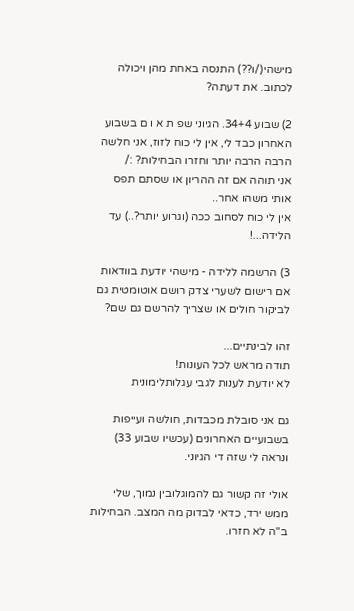מישהי(/ו??) התנסה באחת מהן ויכולה לכתוב. את דעתה?

2) שבוע 34+4. הגיוני שפ ת א ו ם בשבוע האחרון כבד לי, אין לי כוח לזוז, אני חלשה הרבה הרבה יותר וחזרו הבחילות? :/
אני תוהה אם זה ההריון או שסתם תפס אותי משהו אחר..
אין לי כוח לסחוב ככה (וגרוע יותר?..) עד הלידה...!

3) הרשמה ללידה - מישהי יודעת בוודאות אם רישום לשערי צדק רושם אוטומטית גם לביקור חולים או שצריך להרשם גם שם?

זהו לבינתיים...
תודה מראש לכל העונות!
לא יודעת לענות לגבי עגלותלימונית

גם אני סובלת מכבדות, חולשה ועייפות בשבועיים האחרונים (עכשיו שבוע 33) ונראה לי שזה די הגיוני.

אולי זה קשור גם להמוגלובין נמוך, שלי ממש ירד, כדאי לבדוק מה המצב. הבחילות ב"ה לא חזרו.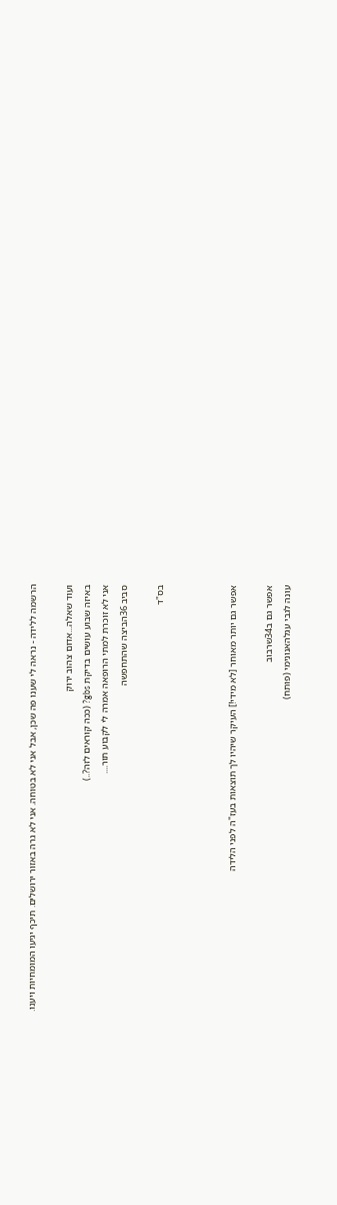הרשמה ללידה - נראה לי שענו פה שכן, אבל אני לא בטוחה. אני לא גרה באזור ירושלים. תיכף יגיעו המומחיות ויענו.

ועוד שאלה...אדום צהוב ירוק
באיזה שבוע עושים בדיקת gbs? (ככה קוראים לזה?..)
אני לא זוכרת למתי הרופאה אמרה לי לקבוע תור....
סביב 36הביצה שהתחפשה

בס"ד



אפשר גם יותר מאוחר [לא מידי!] העיקר שיהיו לך תוצאות בעז"ה לפני הלידה

אפשר גם ב34שרבוב
עונה לגבי עגלהאנונימי (פותח)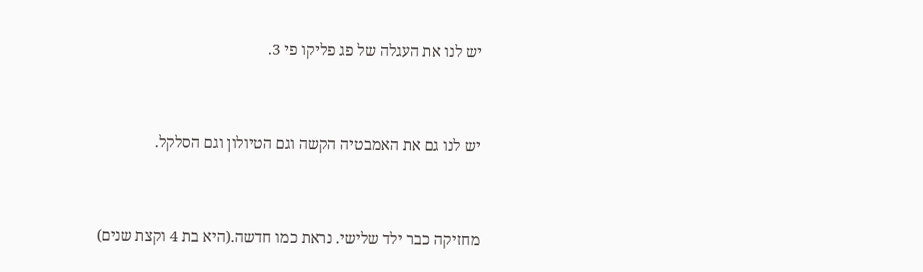יש לנו את העגלה של פג פליקו פי 3.



יש לנו גם את האמבטיה הקשה וגם הטיולון וגם הסלקל.



מחזיקה כבר ילד שלישי. נראת כמו חדשה.(היא בת 4 וקצת שנים)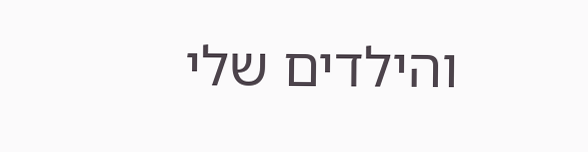והילדים שלי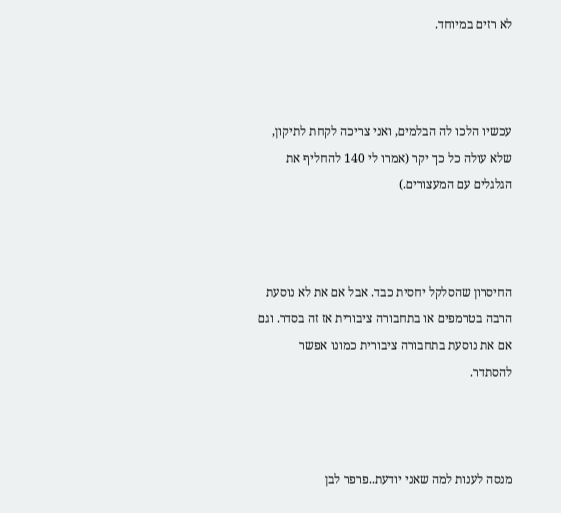לא רזים במיוחד.



עכשיו הלכו לה הבלמים, ואני צריכה לקחת לתיקון, שלא עולה כל כך יקר (אמרו לי 140 להחליף את הגלגלים עם המעצורים.)



החיסרון שהסלקל יחסית כבד. אבל אם את לא נוסעת הרבה בטרמפים או בתחבורה ציבורית אז זה בסדר. וגם אם את נוסעת בתחבורה ציבורית כמונו אפשר להסתדר.



מנסה לענות למה שאני יודעת..פרפר לבן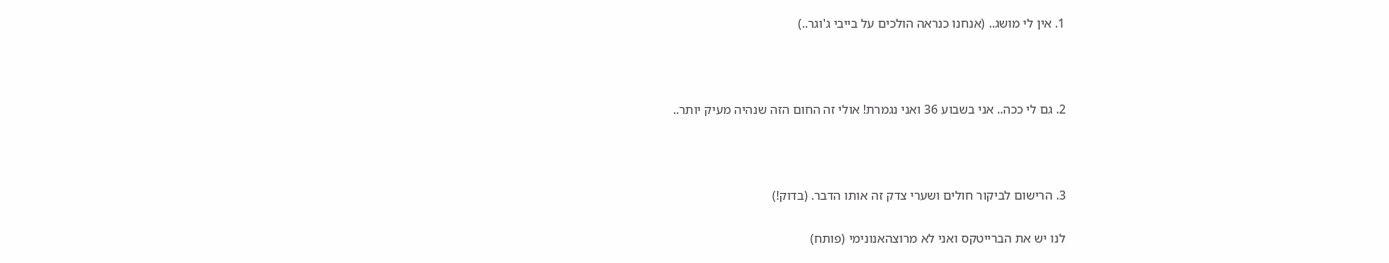1. אין לי מושג.. (אנחנו כנראה הולכים על בייבי ג'וגר..)



2. גם לי ככה.. אני בשבוע 36 ואני נגמרת! אולי זה החום הזה שנהיה מעיק יותר..



3. הרישום לביקור חולים ושערי צדק זה אותו הדבר. (בדוק!)

לנו יש את הברייטקס ואני לא מרוצהאנונימי (פותח)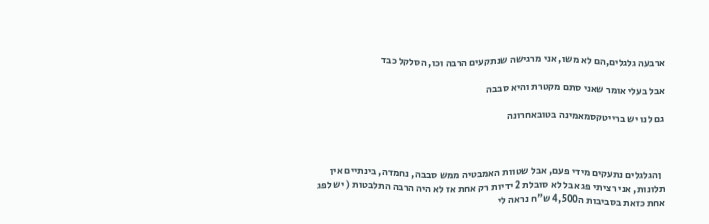ארבעה גלגלים,הם לא משו, אני מרגישה שנתקעים הרבה וכו, הסלקל כבד

אבל בעלי אומר שאני סתם מקטרת והיא סבבה

גם לנו יש ברייטקסמאמינה בטובאחרונה



  ןהגלגלים נתעקים מידי פעם, אבל שטוות האמבטיה ממש סבבה, נחמדה, בינתיים אין תלונות, אני רציתי פג אבל לא סובלת 2 ידיות רק אחת אז לא היה הרבה התלבטות ( יש לפג אחת כזאת בסביבות ה4,500 ש"ח נראה לי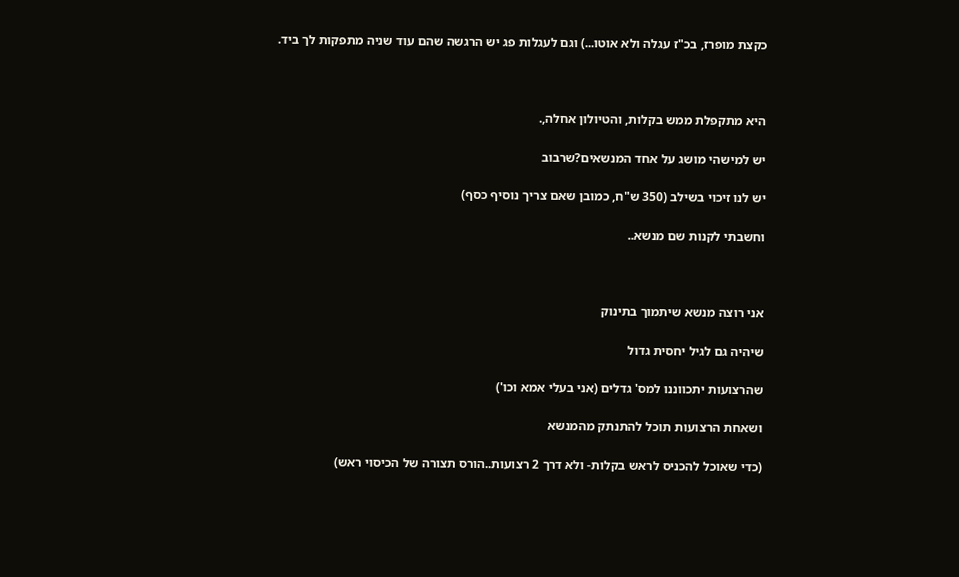כקצת מופרז, בכ"ז עגלה ולא אוטו...) וגם לעגלות פג יש הרגשה שהם עוד שניה מתפקות לך ביד.



היא מתקפלת ממש בקלות, והטיולון אחלה,.

יש למישהי מושג על אחד המנשאים?שרבוב

יש לנו זיכוי בשילב (350 ש"ח, כמובן שאם צריך נוסיף כסף)

וחשבתי לקנות שם מנשא..



אני רוצה מנשא שיתמוך בתינוק

שיהיה גם לגיל יחסית גדול

שהרצועות יתכווננו למס' גדלים (אני בעלי אמא וכו')

ושאחת הרצועות תוכל להתנתק מהמנשא

(כדי שאוכל להכניס לראש בקלות- ולא דרך 2 רצועות..הורס תצורה של הכיסוי ראש)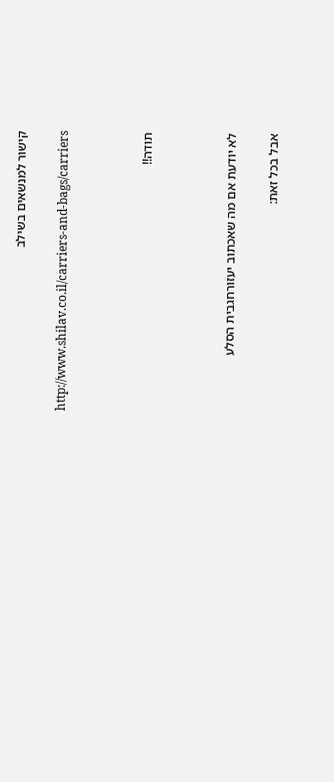קישור למנשאים בשילב

http://www.shilav.co.il/carriers-and-bags/carriers



תודה!!



לא יודעת אם מה שאכתוב יעזורחגבית הסלע

אבל בכל זאת: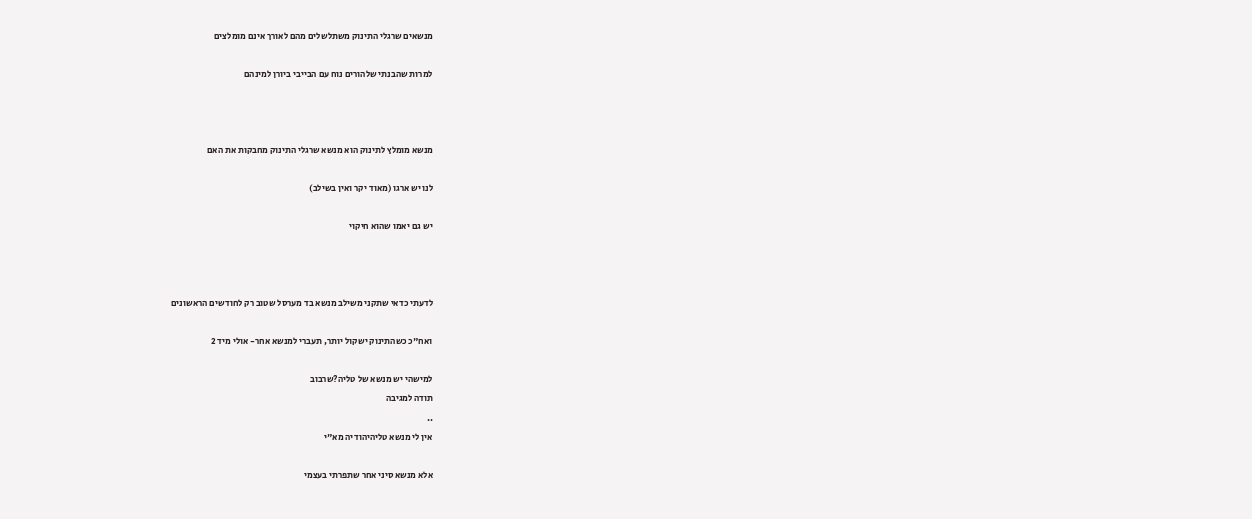מנשאים שרגלי התינוק משתלשלים מהם לאורך אינם מומלצים

למרות שהבנתי שלהורים נוח עם הבייבי ביורן למינהם



מנשא מומלץ לתינוק הוא מנשא שרגלי התינוק מחבקות את האם

לנו יש ארגו (מאוד יקר ואין בשילב)

יש גם יאמו שהוא חיקוי



לדעתי כדאי שתקני משילב מנשא בד מערסל שטוב רק לחודשים הראשונים

ואח"כ כשהתינוק ישקול יותר, תעברי למנשא אחר- אולי מיד 2

למישהי יש מנשא של טליה?שרבוב
תודה למגיבה
..
אין לי מנשא טליהיהודיה מא"י

אלא מנשא סיני אחר שתפרתי בעצמי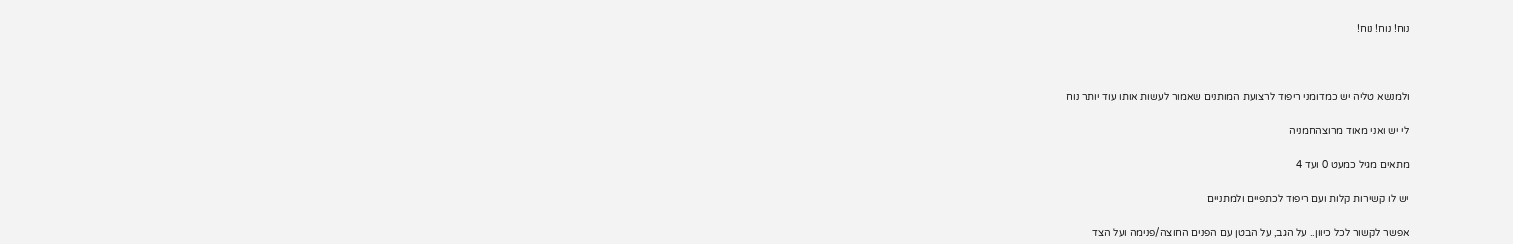נוח! נוח! נוח!



ולמנשא טליה יש כמדומני ריפוד לרצועת המותנים שאמור לעשות אותו עוד יותר נוח

לי יש ואני מאוד מרוצהחמניה

מתאים מגיל כמעט 0 ועד 4

יש לו קשירות קלות ועם ריפוד לכתפיים ולמתניים

אפשר לקשור לכל כיוון.. על הגב, על הבטן עם הפנים החוצה/פנימה ועל הצד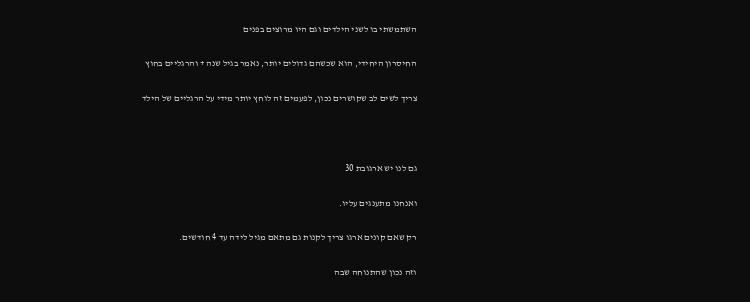השתמשתי בו לשני הילדים וגם היו מרוצים בפנים

החיסרון היחידי, הוא שכשהם גדולים יותר, נאמר בגיל שנה + והרגליים בחוץ

צריך לשים לב שקושרים נכון, לפעמים זה לוחץ יותר מידי על הרגליים של הילד



גם לנו יש ארגובת 30

ואנחנו מתענגים עליו.

רק שאם קונים ארגו צריך לקנות גם מתאם מגיל לידה עד 4 חודשים.

וזה נכון שהתנוחה שבה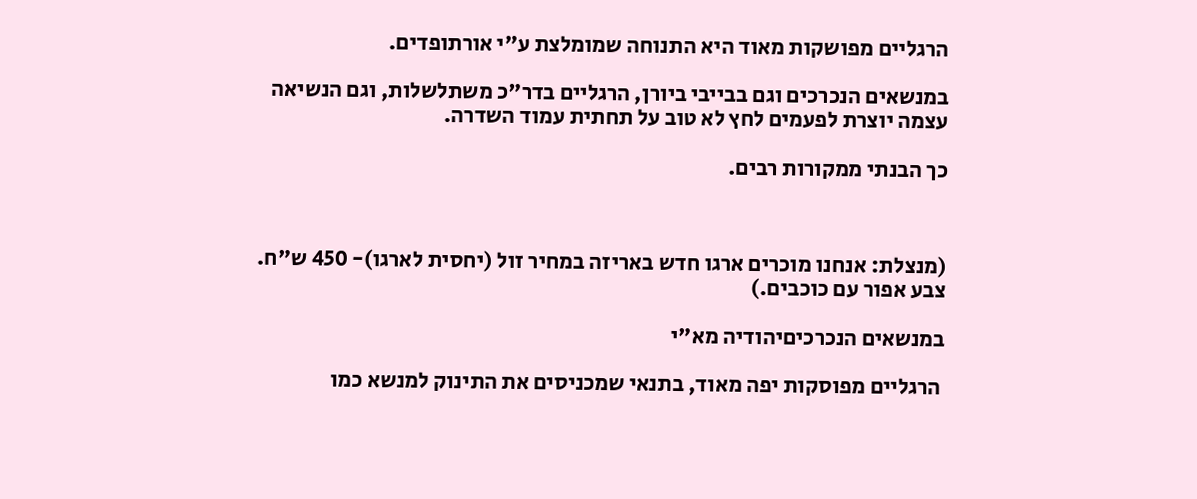הרגליים מפושקות מאוד היא התנוחה שמומלצת ע"י אורתופדים.

במנשאים הנכרכים וגם בבייבי ביורן, הרגליים בדר"כ משתלשלות, וגם הנשיאה עצמה יוצרת לפעמים לחץ לא טוב על תחתית עמוד השדרה.

כך הבנתי ממקורות רבים.



(מנצלת: אנחנו מוכרים ארגו חדש באריזה במחיר זול (יחסית לארגו)- 450 ש"ח. צבע אפור עם כוכבים.)

במנשאים הנכרכיםיהודיה מא"י

 הרגליים מפוסקות יפה מאוד, בתנאי שמכניסים את התינוק למנשא כמו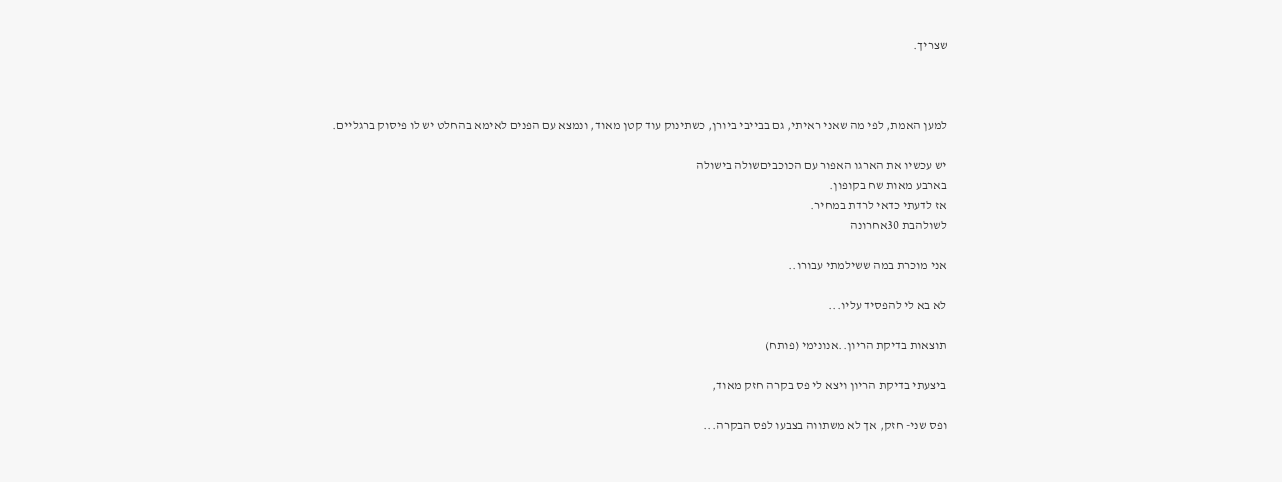שצריך.



למען האמת, לפי מה שאני ראיתי, גם בבייבי ביורן, כשתינוק עוד קטן מאוד, ונמצא עם הפנים לאימא בהחלט יש לו פיסוק ברגליים.

יש עכשיו את הארגו האפור עם הכוכביםשולה בישולה
בארבע מאות שח בקופון.
אז לדעתי כדאי לרדת במחיר.
לשולהבת 30אחרונה

אני מוכרת במה ששילמתי עבורו..

לא בא לי להפסיד עליו...

תוצאות בדיקת הריון..אנונימי (פותח)

ביצעתי בדיקת הריון ויצא לי פס בקרה חזק מאוד,

ופס שני- חזק, אך לא משתווה בצבעו לפס הבקרה...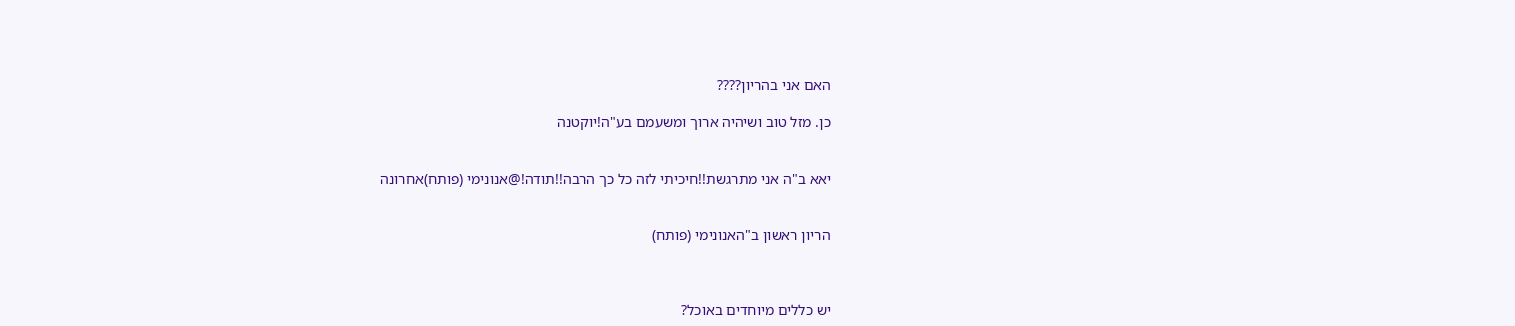האם אני בהריון????

כן. מזל טוב ושיהיה ארוך ומשעמם בע"ה!יוקטנה


יאא ב"ה אני מתרגשת!!חיכיתי לזה כל כך הרבה!!תודה!@אנונימי (פותח)אחרונה


הריון ראשון ב"האנונימי (פותח)



יש כללים מיוחדים באוכל?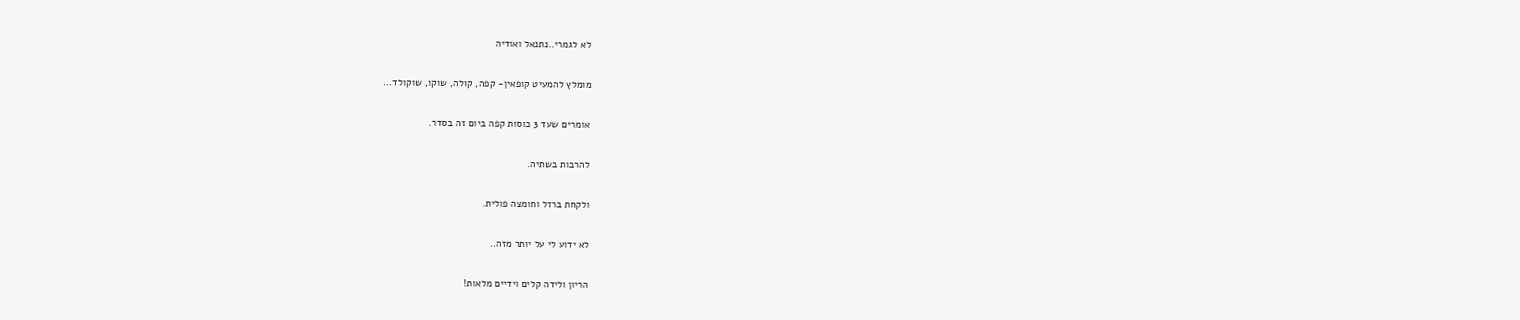לא לגמרי..נתנאל ואודיה

מומלץ להמעיט קופאין- קפה, קולה, שוקו, שוקולד...

אומרים שעד 3 כוסות קפה ביום זה בסדר.

להרבות בשתיה.

ולקחת ברזל וחומצה פולית.

לא ידוע לי על יותר מזה..

הריון ולידה קלים וידיים מלאות!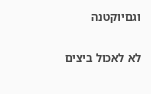וגםיוקטנה

לא לאכול ביצים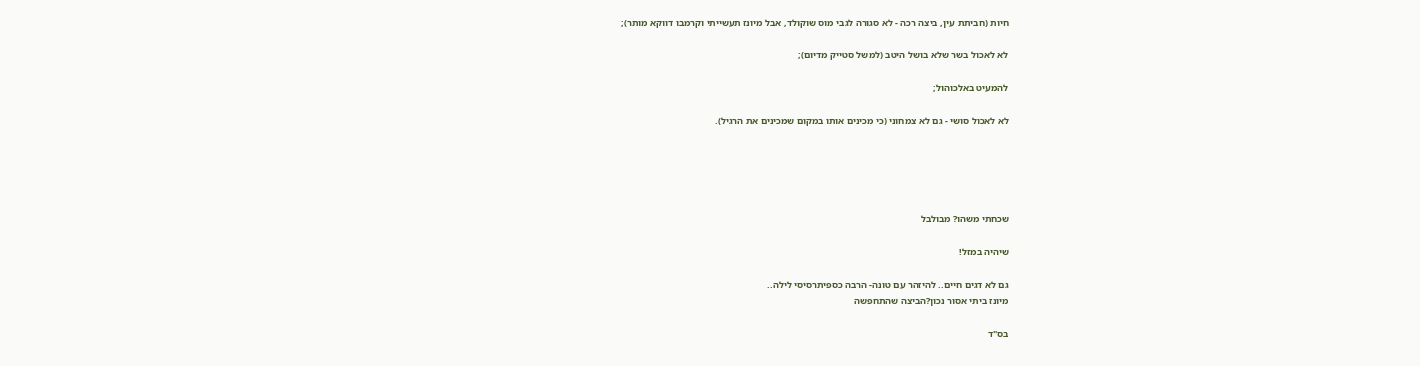חיות (חביתת עין, ביצה רכה - לא סגורה לגבי מוס שוקולד, אבל מיונז תעשייתי וקרמבו דווקא מותר);

לא לאכול בשר שלא בושל היטב (למשל סטייק מדיום);

להמעיט באלכוהול;

לא לאכול סושי - גם לא צמחוני (כי מכינים אותו במקום שמכינים את הרגיל).





שכחתי משהו? מבולבל

שיהיה במזל!

גם לא דגים חיים.. להיזהר עם טונה- הרבה כספיתרסיסי לילה..
מיונז ביתי אסור נכון?הביצה שהתחפשה

בס"ד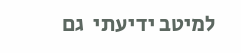למיטב ידיעתי  גם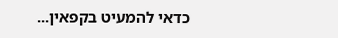כדאי להמעיט בקפאין...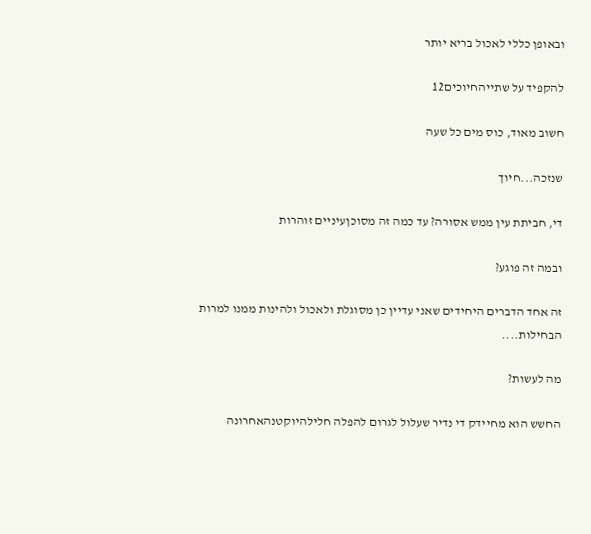ובאופן כללי לאכול בריא יותר

להקפיד על שתייהחיוכים12

חשוב מאוד, כוס מים כל שעה

שנזכה...חיוך

די, חביתת עין ממש אסורה? עד כמה זה מסוכןעיניים זוהרות

ובמה זה פוגע?

זה אחד הדברים היחידים שאני עדיין כן מסוגלת ולאכול ולהינות ממנו למרות הבחילות....

מה לעשות?

החשש הוא מחיידק די נדיר שעלול לגרום להפלה חלילהיוקטנהאחרונה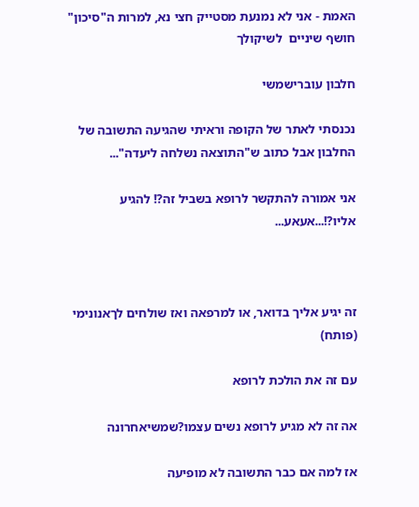האמת - אני לא נמנעת מסטייק חצי נא, למרות ה"סיכון" חושף שיניים  לשיקולך

חלבון עוברישמשי

נכנסתי לאתר של הקופה וראיתי שהגיעה התשובה של החלבון אבל כתוב ש"התוצאה נשלחה ליעדה"...

אני אמורה להתקשר לרופא בשביל זה?! להגיע אליו?!...אעאע...



זה יגיע אליך בדואר, או למרפאה ואז שולחים לךאנונימי (פותח)

עם זה את הולכת לרופא

אה זה לא מגיע לרופא נשים עצמו?שמשיאחרונה

אז למה אם כבר התשובה לא מופיעה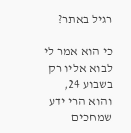רגיל באתר?

כי הוא אמר לי לבוא אליו רק בשבוע 24, והוא הרי ידע שמחכים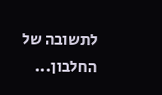לתשובה של החלבון...